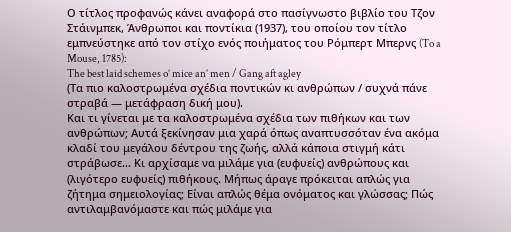Ο τίτλος προφανώς κάνει αναφορά στο πασίγνωστο βιβλίο του Τζον Στάινμπεκ, Άνθρωποι και ποντίκια (1937), του οποίου τον τίτλο εμπνεύστηκε από τον στίχο ενός ποιήματος του Ρόμπερτ Μπερνς (To a Mouse, 1785):
The best laid schemes o’ mice an’ men / Gang aft agley
(Τα πιο καλοστρωμένα σχέδια ποντικών κι ανθρώπων / συχνά πάνε στραβά — μετάφραση δική μου).
Και τι γίνεται με τα καλοστρωμένα σχέδια των πιθήκων και των ανθρώπων; Αυτά ξεκίνησαν μια χαρά όπως αναπτυσσόταν ένα ακόμα κλαδί του μεγάλου δέντρου της ζωής, αλλά κάποια στιγμή κάτι στράβωσε… Κι αρχίσαμε να μιλάμε για (ευφυείς) ανθρώπους και (λιγότερο ευφυείς) πιθήκους. Μήπως άραγε πρόκειται απλώς για ζήτημα σημειολογίας; Είναι απλώς θέμα ονόματος και γλώσσας; Πώς αντιλαμβανόμαστε και πώς μιλάμε για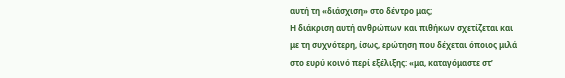αυτή τη «διάσχιση» στο δέντρο μας;
Η διάκριση αυτή ανθρώπων και πιθήκων σχετίζεται και με τη συχνότερη, ίσως, ερώτηση που δέχεται όποιος μιλά στο ευρύ κοινό περί εξέλιξης: «μα, καταγόμαστε στ’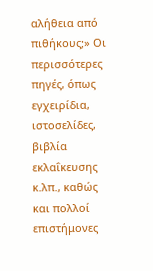αλήθεια από πιθήκους;» Οι περισσότερες πηγές, όπως εγχειρίδια, ιστοσελίδες, βιβλία εκλαΐκευσης κ.λπ., καθώς και πολλοί επιστήμονες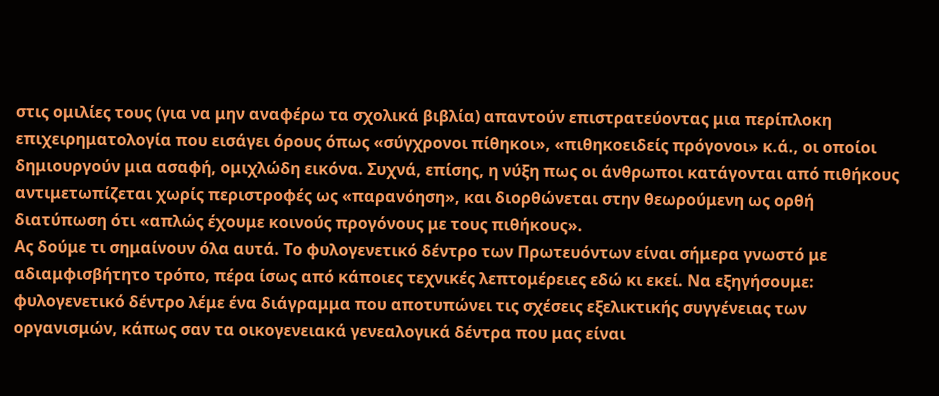στις ομιλίες τους (για να μην αναφέρω τα σχολικά βιβλία) απαντούν επιστρατεύοντας μια περίπλοκη επιχειρηματολογία που εισάγει όρους όπως «σύγχρονοι πίθηκοι», «πιθηκοειδείς πρόγονοι» κ.ά., οι οποίοι δημιουργούν μια ασαφή, ομιχλώδη εικόνα. Συχνά, επίσης, η νύξη πως οι άνθρωποι κατάγονται από πιθήκους αντιμετωπίζεται χωρίς περιστροφές ως «παρανόηση», και διορθώνεται στην θεωρούμενη ως ορθή διατύπωση ότι «απλώς έχουμε κοινούς προγόνους με τους πιθήκους».
Ας δούμε τι σημαίνουν όλα αυτά. Το φυλογενετικό δέντρο των Πρωτευόντων είναι σήμερα γνωστό με αδιαμφισβήτητο τρόπο, πέρα ίσως από κάποιες τεχνικές λεπτομέρειες εδώ κι εκεί. Να εξηγήσουμε: φυλογενετικό δέντρο λέμε ένα διάγραμμα που αποτυπώνει τις σχέσεις εξελικτικής συγγένειας των οργανισμών, κάπως σαν τα οικογενειακά γενεαλογικά δέντρα που μας είναι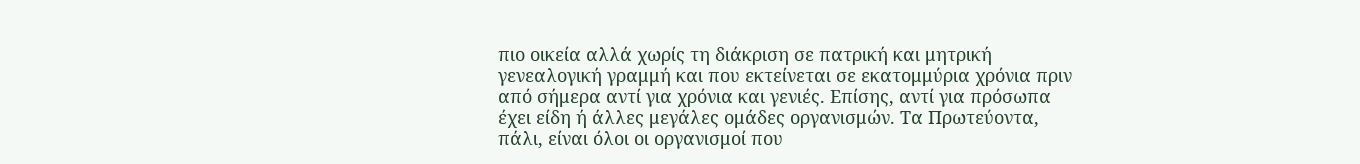πιο οικεία αλλά χωρίς τη διάκριση σε πατρική και μητρική γενεαλογική γραμμή και που εκτείνεται σε εκατομμύρια χρόνια πριν από σήμερα αντί για χρόνια και γενιές. Επίσης, αντί για πρόσωπα έχει είδη ή άλλες μεγάλες ομάδες οργανισμών. Τα Πρωτεύοντα, πάλι, είναι όλοι οι οργανισμοί που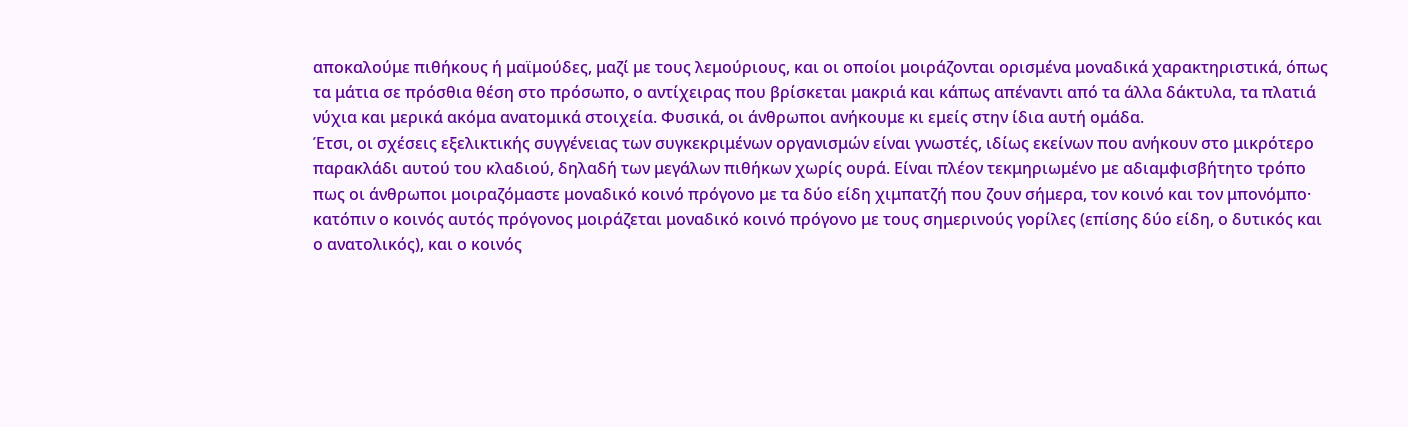αποκαλούμε πιθήκους ή μαϊμούδες, μαζί με τους λεμούριους, και οι οποίοι μοιράζονται ορισμένα μοναδικά χαρακτηριστικά, όπως τα μάτια σε πρόσθια θέση στο πρόσωπο, ο αντίχειρας που βρίσκεται μακριά και κάπως απέναντι από τα άλλα δάκτυλα, τα πλατιά νύχια και μερικά ακόμα ανατομικά στοιχεία. Φυσικά, οι άνθρωποι ανήκουμε κι εμείς στην ίδια αυτή ομάδα.
Έτσι, οι σχέσεις εξελικτικής συγγένειας των συγκεκριμένων οργανισμών είναι γνωστές, ιδίως εκείνων που ανήκουν στο μικρότερο παρακλάδι αυτού του κλαδιού, δηλαδή των μεγάλων πιθήκων χωρίς ουρά. Είναι πλέον τεκμηριωμένο με αδιαμφισβήτητο τρόπο πως οι άνθρωποι μοιραζόμαστε μοναδικό κοινό πρόγονο με τα δύο είδη χιμπατζή που ζουν σήμερα, τον κοινό και τον μπονόμπο· κατόπιν ο κοινός αυτός πρόγονος μοιράζεται μοναδικό κοινό πρόγονο με τους σημερινούς γορίλες (επίσης δύο είδη, ο δυτικός και ο ανατολικός), και ο κοινός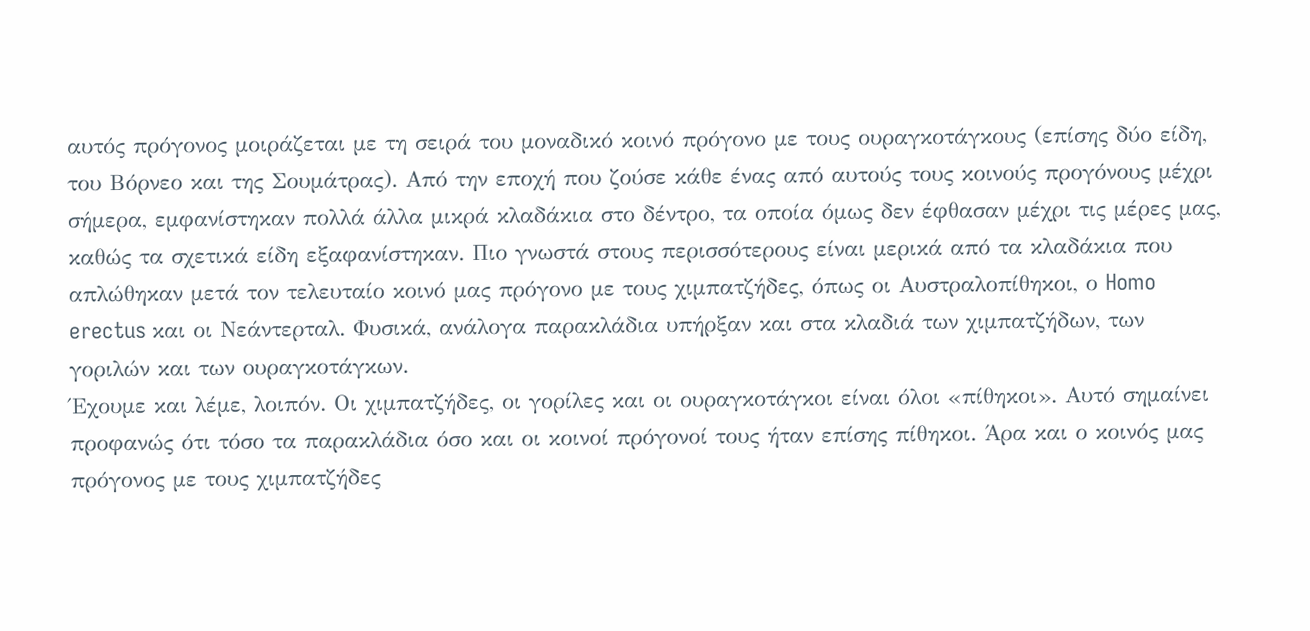αυτός πρόγονος μοιράζεται με τη σειρά του μοναδικό κοινό πρόγονο με τους ουραγκοτάγκους (επίσης δύο είδη, του Βόρνεο και της Σουμάτρας). Από την εποχή που ζούσε κάθε ένας από αυτούς τους κοινούς προγόνους μέχρι σήμερα, εμφανίστηκαν πολλά άλλα μικρά κλαδάκια στο δέντρο, τα οποία όμως δεν έφθασαν μέχρι τις μέρες μας, καθώς τα σχετικά είδη εξαφανίστηκαν. Πιο γνωστά στους περισσότερους είναι μερικά από τα κλαδάκια που απλώθηκαν μετά τον τελευταίο κοινό μας πρόγονο με τους χιμπατζήδες, όπως οι Αυστραλοπίθηκοι, ο Homo erectus και οι Νεάντερταλ. Φυσικά, ανάλογα παρακλάδια υπήρξαν και στα κλαδιά των χιμπατζήδων, των γοριλών και των ουραγκοτάγκων.
Έχουμε και λέμε, λοιπόν. Οι χιμπατζήδες, οι γορίλες και οι ουραγκοτάγκοι είναι όλοι «πίθηκοι». Αυτό σημαίνει προφανώς ότι τόσο τα παρακλάδια όσο και οι κοινοί πρόγονοί τους ήταν επίσης πίθηκοι. Άρα και ο κοινός μας πρόγονος με τους χιμπατζήδες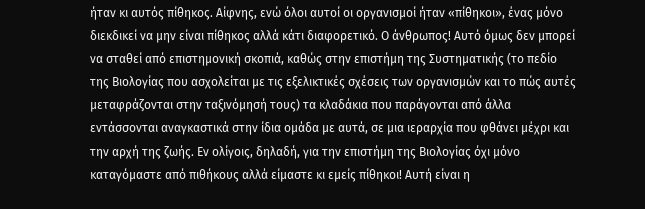ήταν κι αυτός πίθηκος. Αίφνης, ενώ όλοι αυτοί οι οργανισμοί ήταν «πίθηκοι», ένας μόνο διεκδικεί να μην είναι πίθηκος αλλά κάτι διαφορετικό. Ο άνθρωπος! Αυτό όμως δεν μπορεί να σταθεί από επιστημονική σκοπιά, καθώς στην επιστήμη της Συστηματικής (το πεδίο της Βιολογίας που ασχολείται με τις εξελικτικές σχέσεις των οργανισμών και το πώς αυτές μεταφράζονται στην ταξινόμησή τους) τα κλαδάκια που παράγονται από άλλα εντάσσονται αναγκαστικά στην ίδια ομάδα με αυτά, σε μια ιεραρχία που φθάνει μέχρι και την αρχή της ζωής. Εν ολίγοις, δηλαδή, για την επιστήμη της Βιολογίας όχι μόνο καταγόμαστε από πιθήκους αλλά είμαστε κι εμείς πίθηκοι! Αυτή είναι η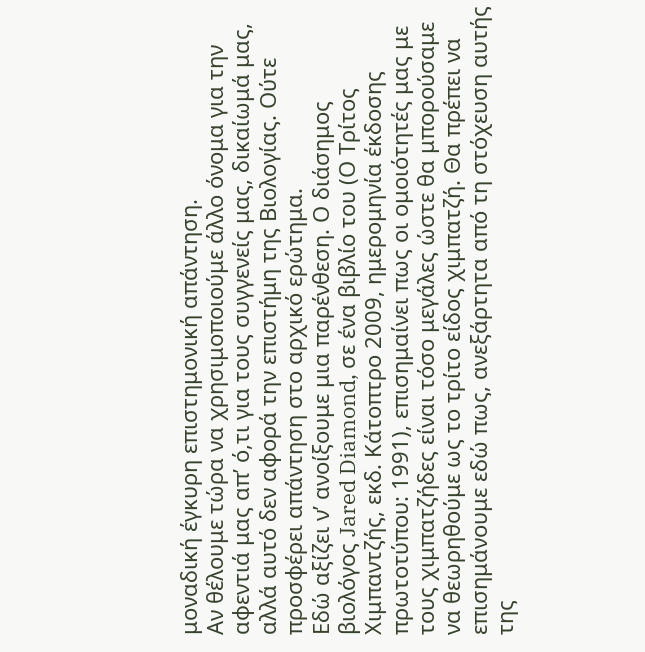μοναδική έγκυρη επιστημονική απάντηση.
Αν θέλουμε τώρα να χρησιμοποιούμε άλλο όνομα για την αφεντιά μας απ’ ό,τι για τους συγγενείς μας, δικαίωμά μας, αλλά αυτό δεν αφορά την επιστήμη της Βιολογίας. Ούτε προσφέρει απάντηση στο αρχικό ερώτημα.
Εδώ αξίζει ν’ ανοίξουμε μια παρένθεση. Ο διάσημος βιολόγος Jared Diamond, σε ένα βιβλίο του (Ο Τρίτος Χιμπαντζής, εκδ. Κάτοπτρο 2009, ημερομηνία έκδοσης πρωτοτύπου: 1991), επισημαίνει πως οι ομοιότητές μας με τους χιμπατζήδες είναι τόσο μεγάλες ώστε θα μπορούσαμε να θεωρηθούμε ως το τρίτο είδος χιμπατζή. Θα πρέπει να επισημάνουμε εδώ πως, ανεξάρτητα από τη στόχευση αυτής της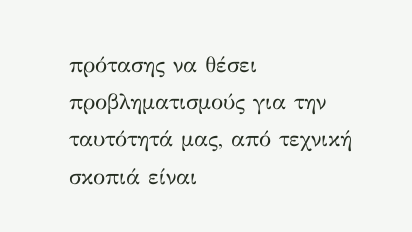πρότασης να θέσει προβληματισμούς για την ταυτότητά μας, από τεχνική σκοπιά είναι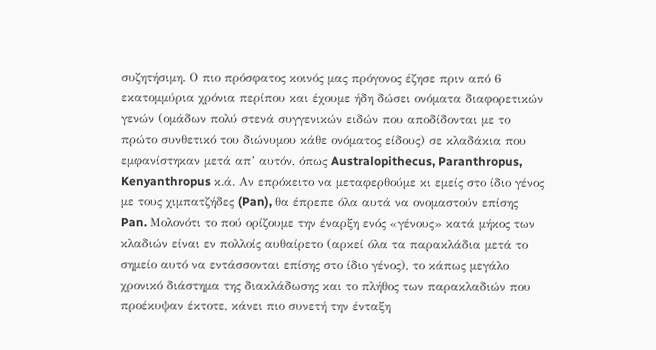συζητήσιμη. Ο πιο πρόσφατος κοινός μας πρόγονος έζησε πριν από 6 εκατομμύρια χρόνια περίπου και έχουμε ήδη δώσει ονόματα διαφορετικών γενών (ομάδων πολύ στενά συγγενικών ειδών που αποδίδονται με το πρώτο συνθετικό του διώνυμου κάθε ονόματος είδους) σε κλαδάκια που εμφανίστηκαν μετά απ’ αυτόν, όπως Australopithecus, Paranthropus, Kenyanthropus κ.ά. Αν επρόκειτο να μεταφερθούμε κι εμείς στο ίδιο γένος με τους χιμπατζήδες (Pan), θα έπρεπε όλα αυτά να ονομαστούν επίσης Pan. Μολονότι το πού ορίζουμε την έναρξη ενός «γένους» κατά μήκος των κλαδιών είναι εν πολλοίς αυθαίρετο (αρκεί όλα τα παρακλάδια μετά το σημείο αυτό να εντάσσονται επίσης στο ίδιο γένος), το κάπως μεγάλο χρονικό διάστημα της διακλάδωσης και το πλήθος των παρακλαδιών που προέκυψαν έκτοτε, κάνει πιο συνετή την ένταξη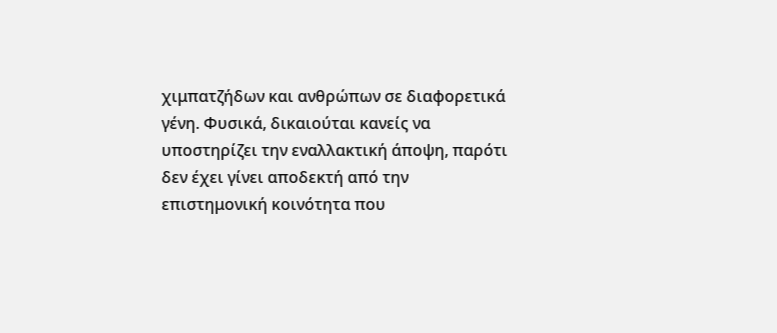χιμπατζήδων και ανθρώπων σε διαφορετικά γένη. Φυσικά, δικαιούται κανείς να υποστηρίζει την εναλλακτική άποψη, παρότι δεν έχει γίνει αποδεκτή από την επιστημονική κοινότητα που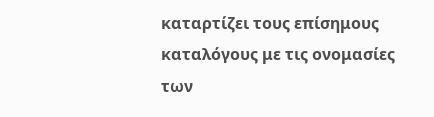καταρτίζει τους επίσημους καταλόγους με τις ονομασίες των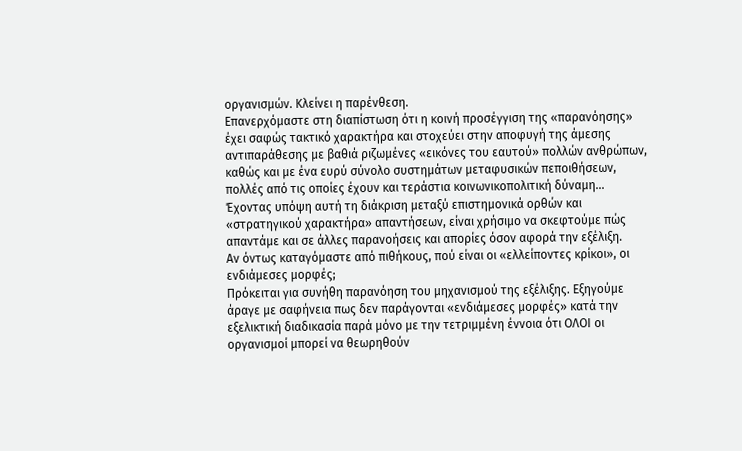οργανισμών. Κλείνει η παρένθεση.
Επανερχόμαστε στη διαπίστωση ότι η κοινή προσέγγιση της «παρανόησης» έχει σαφώς τακτικό χαρακτήρα και στοχεύει στην αποφυγή της άμεσης αντιπαράθεσης με βαθιά ριζωμένες «εικόνες του εαυτού» πολλών ανθρώπων, καθώς και με ένα ευρύ σύνολο συστημάτων μεταφυσικών πεποιθήσεων, πολλές από τις οποίες έχουν και τεράστια κοινωνικοπολιτική δύναμη…
Έχοντας υπόψη αυτή τη διάκριση μεταξύ επιστημονικά ορθών και «στρατηγικού χαρακτήρα» απαντήσεων, είναι χρήσιμο να σκεφτούμε πώς απαντάμε και σε άλλες παρανοήσεις και απορίες όσον αφορά την εξέλιξη.
Αν όντως καταγόμαστε από πιθήκους, πού είναι οι «ελλείποντες κρίκοι», οι ενδιάμεσες μορφές;
Πρόκειται για συνήθη παρανόηση του μηχανισμού της εξέλιξης. Εξηγούμε άραγε με σαφήνεια πως δεν παράγονται «ενδιάμεσες μορφές» κατά την εξελικτική διαδικασία παρά μόνο με την τετριμμένη έννοια ότι ΟΛΟΙ οι οργανισμοί μπορεί να θεωρηθούν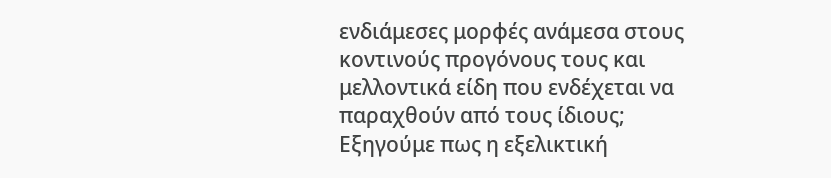ενδιάμεσες μορφές ανάμεσα στους κοντινούς προγόνους τους και μελλοντικά είδη που ενδέχεται να παραχθούν από τους ίδιους; Εξηγούμε πως η εξελικτική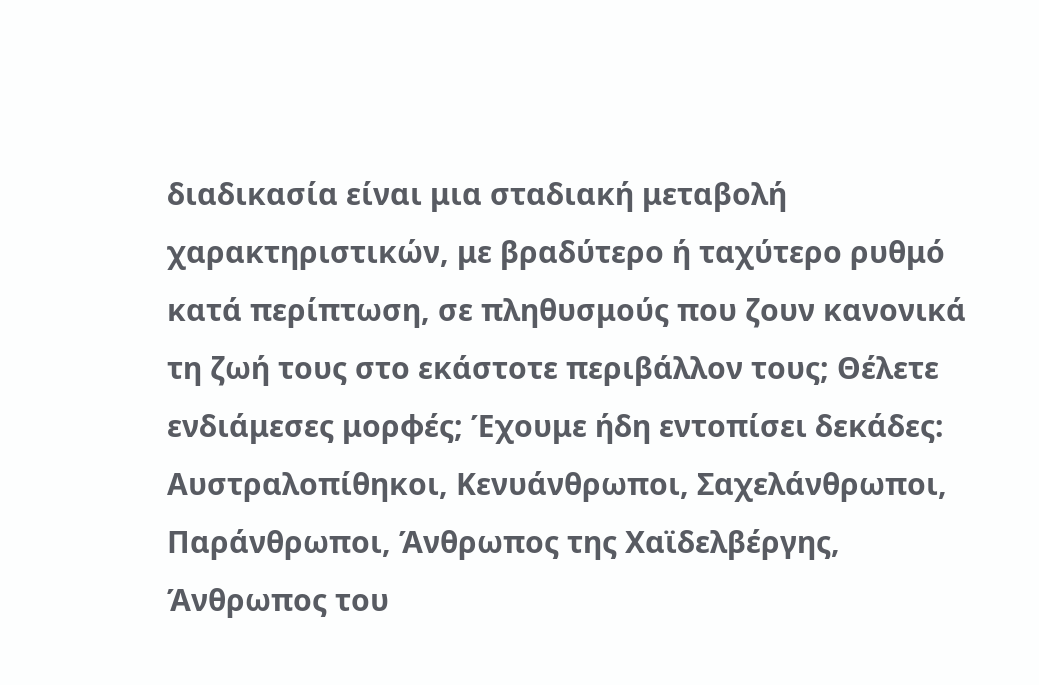διαδικασία είναι μια σταδιακή μεταβολή χαρακτηριστικών, με βραδύτερο ή ταχύτερο ρυθμό κατά περίπτωση, σε πληθυσμούς που ζουν κανονικά τη ζωή τους στο εκάστοτε περιβάλλον τους; Θέλετε ενδιάμεσες μορφές; Έχουμε ήδη εντοπίσει δεκάδες: Αυστραλοπίθηκοι, Κενυάνθρωποι, Σαχελάνθρωποι, Παράνθρωποι, Άνθρωπος της Χαϊδελβέργης, Άνθρωπος του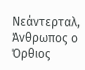Νεάντερταλ, Άνθρωπος ο Όρθιος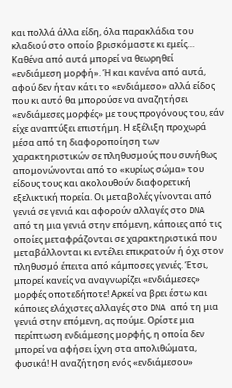και πολλά άλλα είδη, όλα παρακλάδια του κλαδιού στο οποίο βρισκόμαστε κι εμείς… Καθένα από αυτά μπορεί να θεωρηθεί «ενδιάμεση μορφή». Ή και κανένα από αυτά, αφού δεν ήταν κάτι το «ενδιάμεσο» αλλά είδος που κι αυτό θα μπορούσε να αναζητήσει «ενδιάμεσες μορφές» με τους προγόνους του, εάν είχε αναπτύξει επιστήμη. Η εξέλιξη προχωρά μέσα από τη διαφοροποίηση των χαρακτηριστικών σε πληθυσμούς που συνήθως απομονώνονται από το «κυρίως σώμα» του είδους τους και ακολουθούν διαφορετική εξελικτική πορεία. Οι μεταβολές γίνονται από γενιά σε γενιά και αφορούν αλλαγές στο DNA από τη μια γενιά στην επόμενη, κάποιες από τις οποίες μεταφράζονται σε χαρακτηριστικά που μεταβάλλονται κι εντέλει επικρατούν ή όχι στον πληθυσμό έπειτα από κάμποσες γενιές. Έτσι, μπορεί κανείς να αναγνωρίζει «ενδιάμεσες» μορφές οποτεδήποτε! Αρκεί να βρει έστω και κάποιες ελάχιστες αλλαγές στο DNA από τη μια γενιά στην επόμενη, ας πούμε. Ορίστε μια περίπτωση ενδιάμεσης μορφής, η οποία δεν μπορεί να αφήσει ίχνη στα απολιθώματα, φυσικά! Η αναζήτηση ενός «ενδιάμεσου»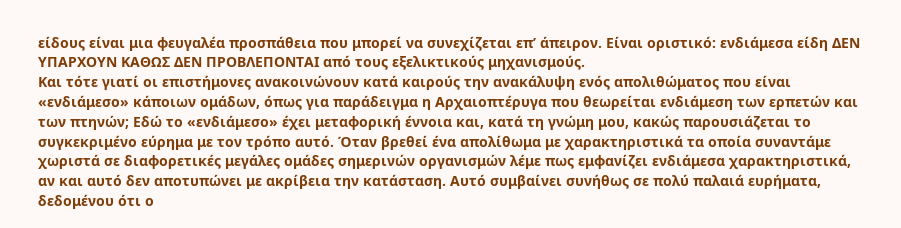είδους είναι μια φευγαλέα προσπάθεια που μπορεί να συνεχίζεται επ’ άπειρον. Είναι οριστικό: ενδιάμεσα είδη ΔΕΝ ΥΠΑΡΧΟΥΝ ΚΑΘΩΣ ΔΕΝ ΠΡΟΒΛΕΠΟΝΤΑΙ από τους εξελικτικούς μηχανισμούς.
Και τότε γιατί οι επιστήμονες ανακοινώνουν κατά καιρούς την ανακάλυψη ενός απολιθώματος που είναι «ενδιάμεσο» κάποιων ομάδων, όπως για παράδειγμα η Αρχαιοπτέρυγα που θεωρείται ενδιάμεση των ερπετών και των πτηνών; Εδώ το «ενδιάμεσο» έχει μεταφορική έννοια και, κατά τη γνώμη μου, κακώς παρουσιάζεται το συγκεκριμένο εύρημα με τον τρόπο αυτό. Όταν βρεθεί ένα απολίθωμα με χαρακτηριστικά τα οποία συναντάμε χωριστά σε διαφορετικές μεγάλες ομάδες σημερινών οργανισμών λέμε πως εμφανίζει ενδιάμεσα χαρακτηριστικά, αν και αυτό δεν αποτυπώνει με ακρίβεια την κατάσταση. Αυτό συμβαίνει συνήθως σε πολύ παλαιά ευρήματα, δεδομένου ότι ο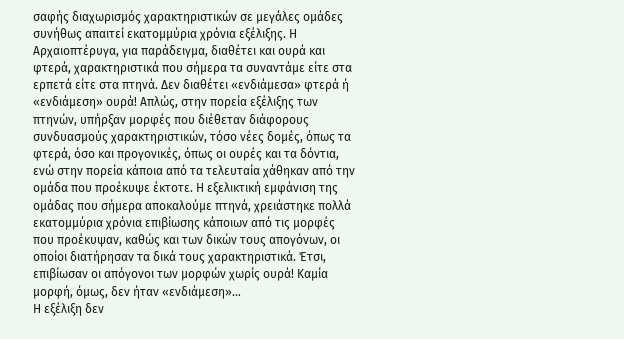σαφής διαχωρισμός χαρακτηριστικών σε μεγάλες ομάδες συνήθως απαιτεί εκατομμύρια χρόνια εξέλιξης. Η Αρχαιοπτέρυγα, για παράδειγμα, διαθέτει και ουρά και φτερά, χαρακτηριστικά που σήμερα τα συναντάμε είτε στα ερπετά είτε στα πτηνά. Δεν διαθέτει «ενδιάμεσα» φτερά ή «ενδιάμεση» ουρά! Απλώς, στην πορεία εξέλιξης των πτηνών, υπήρξαν μορφές που διέθεταν διάφορους συνδυασμούς χαρακτηριστικών, τόσο νέες δομές, όπως τα φτερά, όσο και προγονικές, όπως οι ουρές και τα δόντια, ενώ στην πορεία κάποια από τα τελευταία χάθηκαν από την ομάδα που προέκυψε έκτοτε. Η εξελικτική εμφάνιση της ομάδας που σήμερα αποκαλούμε πτηνά, χρειάστηκε πολλά εκατομμύρια χρόνια επιβίωσης κάποιων από τις μορφές που προέκυψαν, καθώς και των δικών τους απογόνων, οι οποίοι διατήρησαν τα δικά τους χαρακτηριστικά. Έτσι, επιβίωσαν οι απόγονοι των μορφών χωρίς ουρά! Καμία μορφή, όμως, δεν ήταν «ενδιάμεση»…
Η εξέλιξη δεν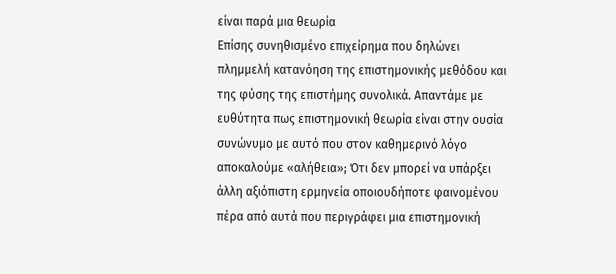είναι παρά μια θεωρία
Επίσης συνηθισμένο επιχείρημα που δηλώνει πλημμελή κατανόηση της επιστημονικής μεθόδου και της φύσης της επιστήμης συνολικά. Απαντάμε με ευθύτητα πως επιστημονική θεωρία είναι στην ουσία συνώνυμο με αυτό που στον καθημερινό λόγο αποκαλούμε «αλήθεια»; Ότι δεν μπορεί να υπάρξει άλλη αξιόπιστη ερμηνεία οποιουδήποτε φαινομένου πέρα από αυτά που περιγράφει μια επιστημονική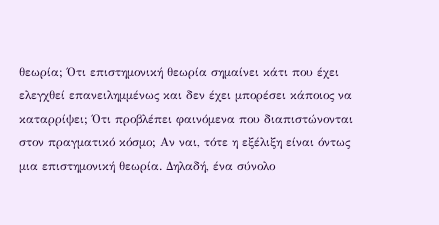θεωρία; Ότι επιστημονική θεωρία σημαίνει κάτι που έχει ελεγχθεί επανειλημμένως και δεν έχει μπορέσει κάποιος να καταρρίψει; Ότι προβλέπει φαινόμενα που διαπιστώνονται στον πραγματικό κόσμο; Αν ναι, τότε η εξέλιξη είναι όντως μια επιστημονική θεωρία. Δηλαδή, ένα σύνολο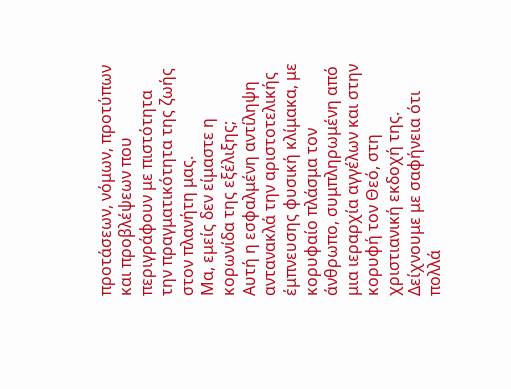προτάσεων, νόμων, προτύπων και προβλέψεων που περιγράφουν με πιστότητα την πραγματικότητα της ζωής στον πλανήτη μας.
Μα, εμείς δεν είμαστε η κορωνίδα της εξέλιξης;
Αυτή η εσφαλμένη αντίληψη αντανακλά την αριστοτελικής έμπνευσης φυσική κλίμακα, με κορυφαίο πλάσμα τον άνθρωπο, συμπληρωμένη από μια ιεραρχία αγγέλων και στην κορυφή τον Θεό, στη χριστιανική εκδοχή της.
Δείχνουμε με σαφήνεια ότι πολλά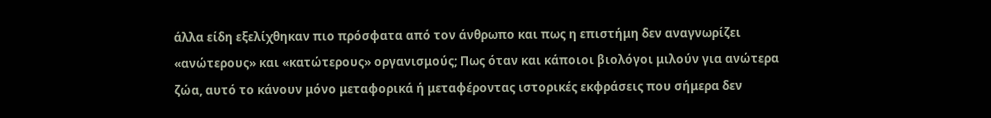άλλα είδη εξελίχθηκαν πιο πρόσφατα από τον άνθρωπο και πως η επιστήμη δεν αναγνωρίζει «ανώτερους» και «κατώτερους» οργανισμούς; Πως όταν και κάποιοι βιολόγοι μιλούν για ανώτερα ζώα, αυτό το κάνουν μόνο μεταφορικά ή μεταφέροντας ιστορικές εκφράσεις που σήμερα δεν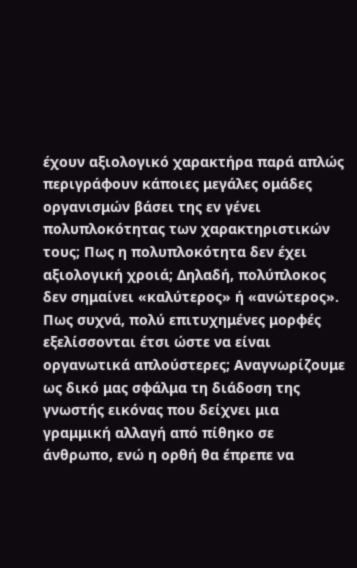έχουν αξιολογικό χαρακτήρα παρά απλώς περιγράφουν κάποιες μεγάλες ομάδες οργανισμών βάσει της εν γένει πολυπλοκότητας των χαρακτηριστικών τους; Πως η πολυπλοκότητα δεν έχει αξιολογική χροιά; Δηλαδή, πολύπλοκος δεν σημαίνει «καλύτερος» ή «ανώτερος». Πως συχνά, πολύ επιτυχημένες μορφές εξελίσσονται έτσι ώστε να είναι οργανωτικά απλούστερες; Αναγνωρίζουμε ως δικό μας σφάλμα τη διάδοση της γνωστής εικόνας που δείχνει μια γραμμική αλλαγή από πίθηκο σε άνθρωπο, ενώ η ορθή θα έπρεπε να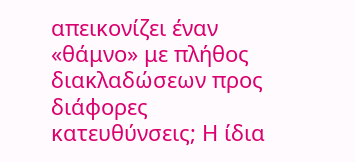απεικονίζει έναν «θάμνο» με πλήθος διακλαδώσεων προς διάφορες κατευθύνσεις; Η ίδια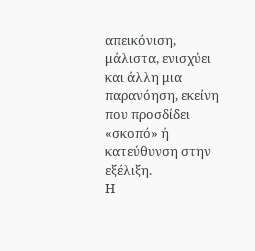απεικόνιση, μάλιστα, ενισχύει και άλλη μια παρανόηση, εκείνη που προσδίδει «σκοπό» ή κατεύθυνση στην εξέλιξη.
Η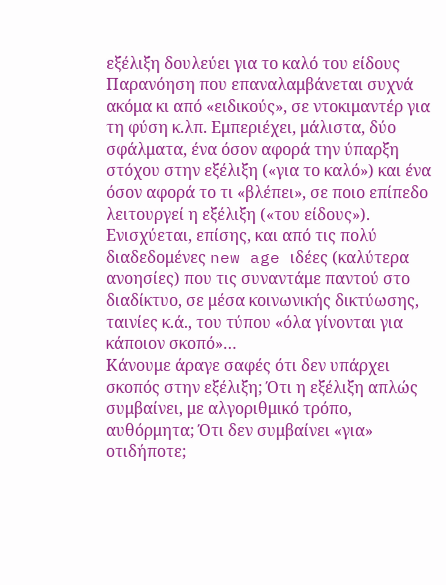εξέλιξη δουλεύει για το καλό του είδους
Παρανόηση που επαναλαμβάνεται συχνά ακόμα κι από «ειδικούς», σε ντοκιμαντέρ για τη φύση κ.λπ. Εμπεριέχει, μάλιστα, δύο σφάλματα, ένα όσον αφορά την ύπαρξη στόχου στην εξέλιξη («για το καλό») και ένα όσον αφορά το τι «βλέπει», σε ποιο επίπεδο λειτουργεί η εξέλιξη («του είδους»). Ενισχύεται, επίσης, και από τις πολύ διαδεδομένες new age ιδέες (καλύτερα ανοησίες) που τις συναντάμε παντού στο διαδίκτυο, σε μέσα κοινωνικής δικτύωσης, ταινίες κ.ά., του τύπου «όλα γίνονται για κάποιον σκοπό»…
Κάνουμε άραγε σαφές ότι δεν υπάρχει σκοπός στην εξέλιξη; Ότι η εξέλιξη απλώς συμβαίνει, με αλγοριθμικό τρόπο, αυθόρμητα; Ότι δεν συμβαίνει «για» οτιδήποτε;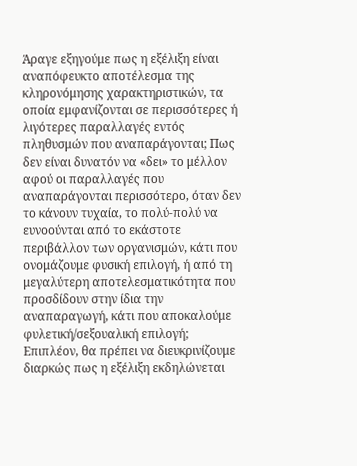Άραγε εξηγούμε πως η εξέλιξη είναι αναπόφευκτο αποτέλεσμα της κληρονόμησης χαρακτηριστικών, τα οποία εμφανίζονται σε περισσότερες ή λιγότερες παραλλαγές εντός πληθυσμών που αναπαράγονται; Πως δεν είναι δυνατόν να «δει» το μέλλον αφού οι παραλλαγές που αναπαράγονται περισσότερο, όταν δεν το κάνουν τυχαία, το πολύ-πολύ να ευνοούνται από το εκάστοτε περιβάλλον των οργανισμών, κάτι που ονομάζουμε φυσική επιλογή, ή από τη μεγαλύτερη αποτελεσματικότητα που προσδίδουν στην ίδια την αναπαραγωγή, κάτι που αποκαλούμε φυλετική/σεξουαλική επιλογή;
Επιπλέον, θα πρέπει να διευκρινίζουμε διαρκώς πως η εξέλιξη εκδηλώνεται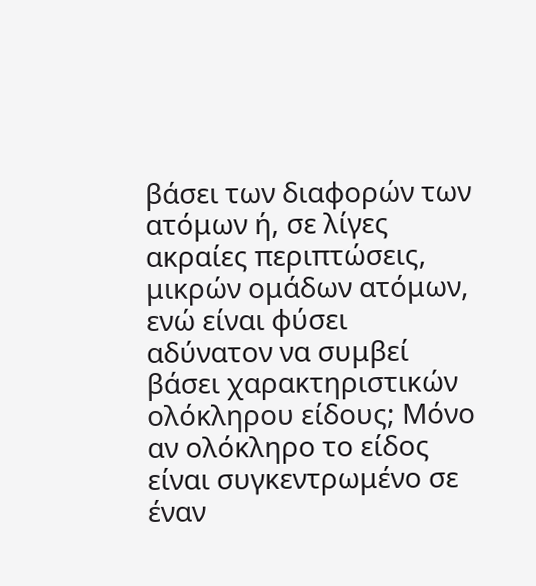βάσει των διαφορών των ατόμων ή, σε λίγες ακραίες περιπτώσεις, μικρών ομάδων ατόμων, ενώ είναι φύσει αδύνατον να συμβεί βάσει χαρακτηριστικών ολόκληρου είδους; Μόνο αν ολόκληρο το είδος είναι συγκεντρωμένο σε έναν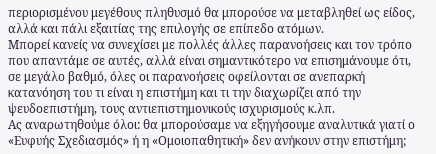περιορισμένου μεγέθους πληθυσμό θα μπορούσε να μεταβληθεί ως είδος, αλλά και πάλι εξαιτίας της επιλογής σε επίπεδο ατόμων.
Μπορεί κανείς να συνεχίσει με πολλές άλλες παρανοήσεις και τον τρόπο που απαντάμε σε αυτές, αλλά είναι σημαντικότερο να επισημάνουμε ότι, σε μεγάλο βαθμό, όλες οι παρανοήσεις οφείλονται σε ανεπαρκή κατανόηση του τι είναι η επιστήμη και τι την διαχωρίζει από την ψευδοεπιστήμη, τους αντιεπιστημονικούς ισχυρισμούς κ.λπ.
Ας αναρωτηθούμε όλοι: θα μπορούσαμε να εξηγήσουμε αναλυτικά γιατί ο «Ευφυής Σχεδιασμός» ή η «Ομοιοπαθητική» δεν ανήκουν στην επιστήμη;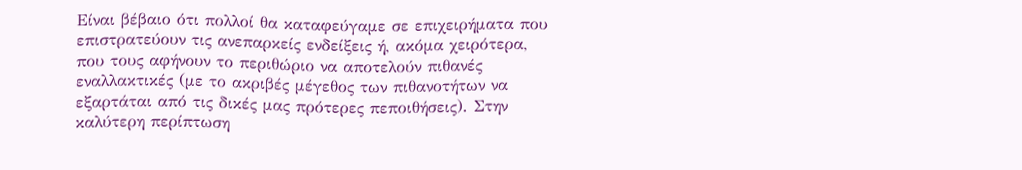Είναι βέβαιο ότι πολλοί θα καταφεύγαμε σε επιχειρήματα που επιστρατεύουν τις ανεπαρκείς ενδείξεις ή, ακόμα χειρότερα, που τους αφήνουν το περιθώριο να αποτελούν πιθανές εναλλακτικές (με το ακριβές μέγεθος των πιθανοτήτων να εξαρτάται από τις δικές μας πρότερες πεποιθήσεις). Στην καλύτερη περίπτωση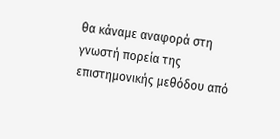θα κάναμε αναφορά στη γνωστή πορεία της επιστημονικής μεθόδου από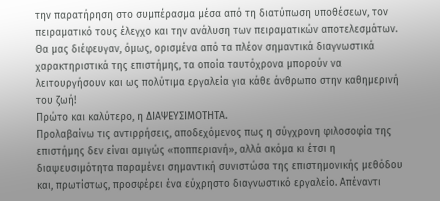την παρατήρηση στο συμπέρασμα μέσα από τη διατύπωση υποθέσεων, τον πειραματικό τους έλεγχο και την ανάλυση των πειραματικών αποτελεσμάτων.
Θα μας διέφευγαν, όμως, ορισμένα από τα πλέον σημαντικά διαγνωστικά χαρακτηριστικά της επιστήμης, τα οποία ταυτόχρονα μπορούν να λειτουργήσουν και ως πολύτιμα εργαλεία για κάθε άνθρωπο στην καθημερινή του ζωή!
Πρώτο και καλύτερο, η ΔΙΑΨΕΥΣΙΜΟΤΗΤΑ.
Προλαβαίνω τις αντιρρήσεις, αποδεχόμενος πως η σύγχρονη φιλοσοφία της επιστήμης δεν είναι αμιγώς «ποππεριανή», αλλά ακόμα κι έτσι η διαψευσιμότητα παραμένει σημαντική συνιστώσα της επιστημονικής μεθόδου και, πρωτίστως, προσφέρει ένα εύχρηστο διαγνωστικό εργαλείο. Απέναντι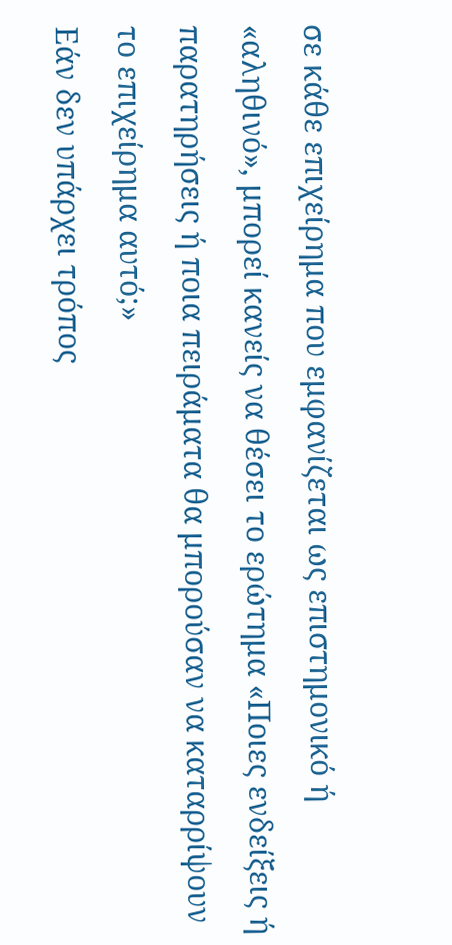σε κάθε επιχείρημα που εμφανίζεται ως επιστημονικό ή «αληθινό», μπορεί κανείς να θέσει το ερώτημα «Ποιες ενδείξεις ή παρατηρήσεις ή ποια πειράματα θα μπορούσαν να καταρρίψουν το επιχείρημα αυτό;»
Εάν δεν υπάρχει τρόπος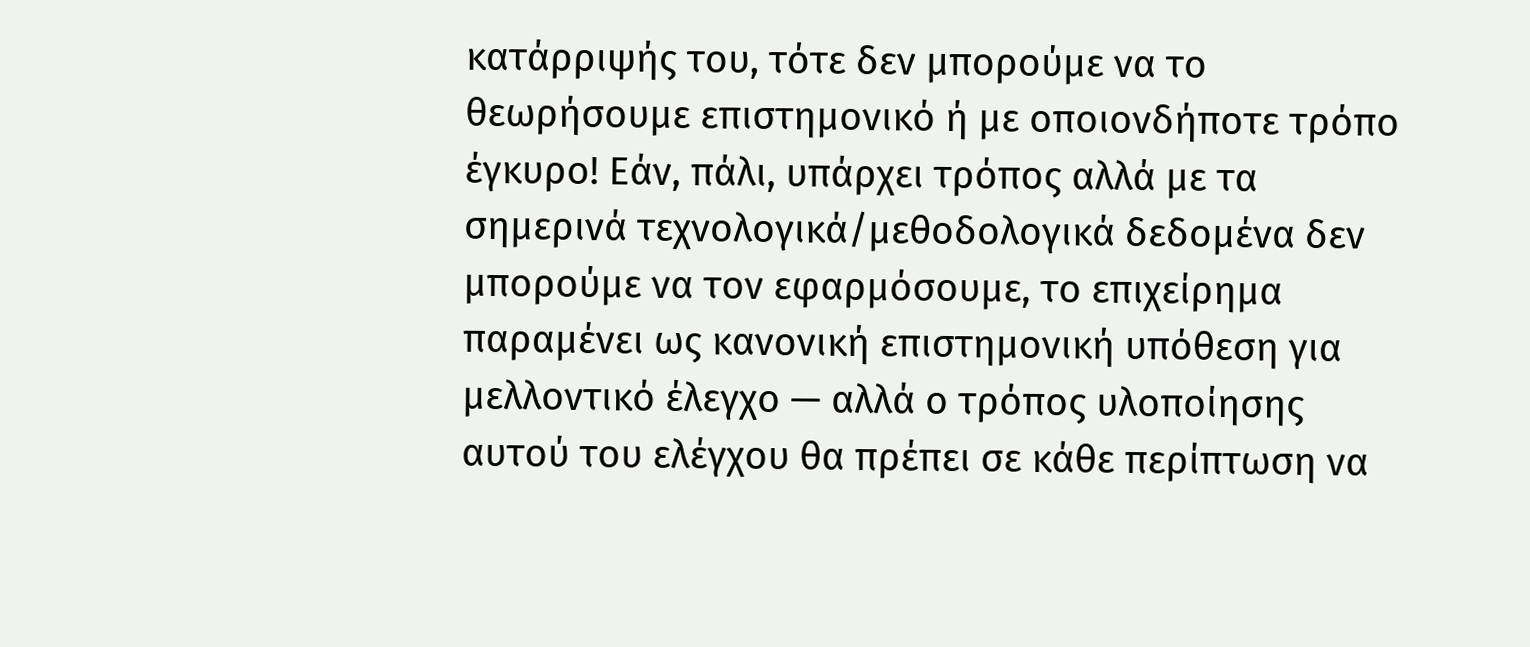κατάρριψής του, τότε δεν μπορούμε να το θεωρήσουμε επιστημονικό ή με οποιονδήποτε τρόπο έγκυρο! Εάν, πάλι, υπάρχει τρόπος αλλά με τα σημερινά τεχνολογικά/μεθοδολογικά δεδομένα δεν μπορούμε να τον εφαρμόσουμε, το επιχείρημα παραμένει ως κανονική επιστημονική υπόθεση για μελλοντικό έλεγχο — αλλά ο τρόπος υλοποίησης αυτού του ελέγχου θα πρέπει σε κάθε περίπτωση να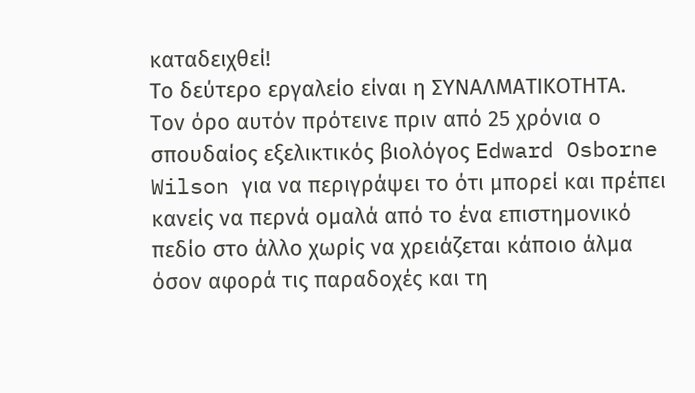καταδειχθεί!
Το δεύτερο εργαλείο είναι η ΣΥΝΑΛΜΑΤΙΚΟΤΗΤΑ.
Τον όρο αυτόν πρότεινε πριν από 25 χρόνια ο σπουδαίος εξελικτικός βιολόγος Edward Osborne Wilson για να περιγράψει το ότι μπορεί και πρέπει κανείς να περνά ομαλά από το ένα επιστημονικό πεδίο στο άλλο χωρίς να χρειάζεται κάποιο άλμα όσον αφορά τις παραδοχές και τη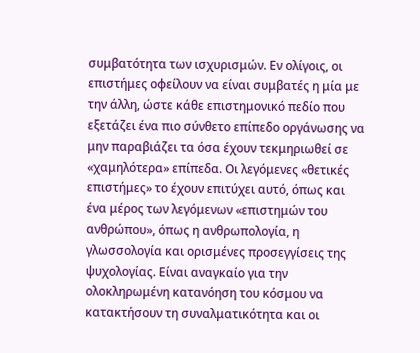συμβατότητα των ισχυρισμών. Εν ολίγοις, οι επιστήμες οφείλουν να είναι συμβατές η μία με την άλλη, ώστε κάθε επιστημονικό πεδίο που εξετάζει ένα πιο σύνθετο επίπεδο οργάνωσης να μην παραβιάζει τα όσα έχουν τεκμηριωθεί σε «χαμηλότερα» επίπεδα. Οι λεγόμενες «θετικές επιστήμες» το έχουν επιτύχει αυτό, όπως και ένα μέρος των λεγόμενων «επιστημών του ανθρώπου», όπως η ανθρωπολογία, η γλωσσολογία και ορισμένες προσεγγίσεις της ψυχολογίας. Είναι αναγκαίο για την ολοκληρωμένη κατανόηση του κόσμου να κατακτήσουν τη συναλματικότητα και οι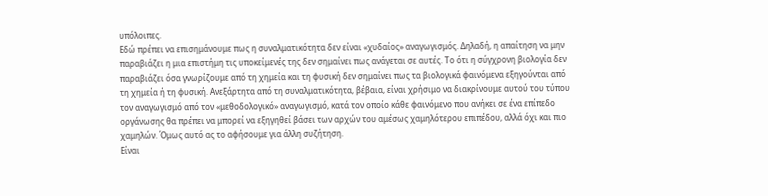υπόλοιπες.
Εδώ πρέπει να επισημάνουμε πως η συναλματικότητα δεν είναι «χυδαίος» αναγωγισμός. Δηλαδή, η απαίτηση να μην παραβιάζει η μια επιστήμη τις υποκείμενές της δεν σημαίνει πως ανάγεται σε αυτές. Το ότι η σύγχρονη βιολογία δεν παραβιάζει όσα γνωρίζουμε από τη χημεία και τη φυσική δεν σημαίνει πως τα βιολογικά φαινόμενα εξηγούνται από τη χημεία ή τη φυσική. Ανεξάρτητα από τη συναλματικότητα, βέβαια, είναι χρήσιμο να διακρίνουμε αυτού του τύπου τον αναγωγισμό από τον «μεθοδολογικό» αναγωγισμό, κατά τον οποίο κάθε φαινόμενο που ανήκει σε ένα επίπεδο οργάνωσης θα πρέπει να μπορεί να εξηγηθεί βάσει των αρχών του αμέσως χαμηλότερου επιπέδου, αλλά όχι και πιο χαμηλών. Όμως αυτό ας το αφήσουμε για άλλη συζήτηση.
Είναι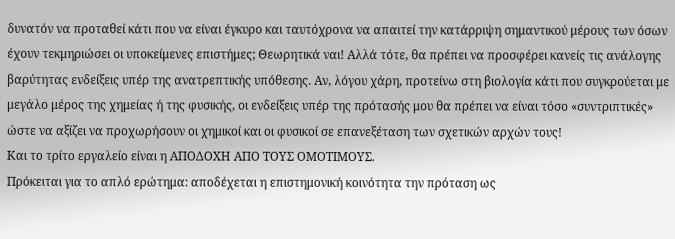δυνατόν να προταθεί κάτι που να είναι έγκυρο και ταυτόχρονα να απαιτεί την κατάρριψη σημαντικού μέρους των όσων έχουν τεκμηριώσει οι υποκείμενες επιστήμες; Θεωρητικά ναι! Αλλά τότε, θα πρέπει να προσφέρει κανείς τις ανάλογης βαρύτητας ενδείξεις υπέρ της ανατρεπτικής υπόθεσης. Αν, λόγου χάρη, προτείνω στη βιολογία κάτι που συγκρούεται με μεγάλο μέρος της χημείας ή της φυσικής, οι ενδείξεις υπέρ της πρότασής μου θα πρέπει να είναι τόσο «συντριπτικές» ώστε να αξίζει να προχωρήσουν οι χημικοί και οι φυσικοί σε επανεξέταση των σχετικών αρχών τους!
Και το τρίτο εργαλείο είναι η ΑΠΟΔΟΧΗ ΑΠΟ ΤΟΥΣ ΟΜΟΤΙΜΟΥΣ.
Πρόκειται για το απλό ερώτημα: αποδέχεται η επιστημονική κοινότητα την πρόταση ως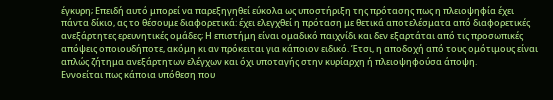έγκυρη; Επειδή αυτό μπορεί να παρεξηγηθεί εύκολα ως υποστήριξη της πρότασης πως η πλειοψηφία έχει πάντα δίκιο, ας το θέσουμε διαφορετικά: έχει ελεγχθεί η πρόταση με θετικά αποτελέσματα από διαφορετικές ανεξάρτητες ερευνητικές ομάδες; Η επιστήμη είναι ομαδικό παιχνίδι και δεν εξαρτάται από τις προσωπικές απόψεις οποιουδήποτε, ακόμη κι αν πρόκειται για κάποιον ειδικό. Έτσι, η αποδοχή από τους ομότιμους είναι απλώς ζήτημα ανεξάρτητων ελέγχων και όχι υποταγής στην κυρίαρχη ή πλειοψηφούσα άποψη.
Εννοείται πως κάποια υπόθεση που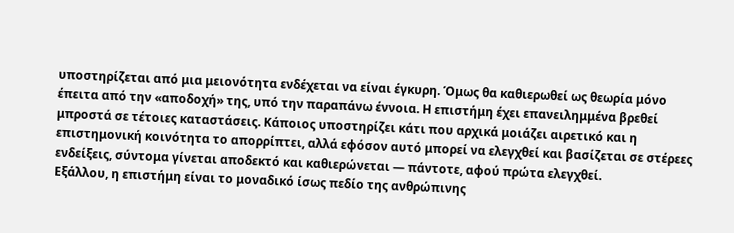υποστηρίζεται από μια μειονότητα ενδέχεται να είναι έγκυρη. Όμως θα καθιερωθεί ως θεωρία μόνο έπειτα από την «αποδοχή» της, υπό την παραπάνω έννοια. Η επιστήμη έχει επανειλημμένα βρεθεί μπροστά σε τέτοιες καταστάσεις. Κάποιος υποστηρίζει κάτι που αρχικά μοιάζει αιρετικό και η επιστημονική κοινότητα το απορρίπτει, αλλά εφόσον αυτό μπορεί να ελεγχθεί και βασίζεται σε στέρεες ενδείξεις, σύντομα γίνεται αποδεκτό και καθιερώνεται — πάντοτε, αφού πρώτα ελεγχθεί.
Εξάλλου, η επιστήμη είναι το μοναδικό ίσως πεδίο της ανθρώπινης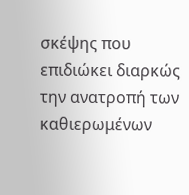σκέψης που επιδιώκει διαρκώς την ανατροπή των καθιερωμένων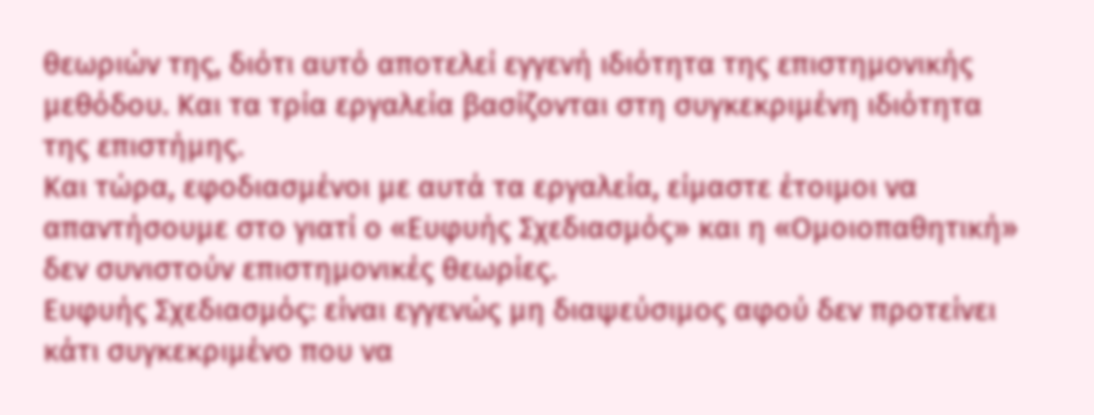θεωριών της, διότι αυτό αποτελεί εγγενή ιδιότητα της επιστημονικής μεθόδου. Και τα τρία εργαλεία βασίζονται στη συγκεκριμένη ιδιότητα της επιστήμης.
Και τώρα, εφοδιασμένοι με αυτά τα εργαλεία, είμαστε έτοιμοι να απαντήσουμε στο γιατί ο «Ευφυής Σχεδιασμός» και η «Ομοιοπαθητική» δεν συνιστούν επιστημονικές θεωρίες.
Ευφυής Σχεδιασμός: είναι εγγενώς μη διαψεύσιμος αφού δεν προτείνει κάτι συγκεκριμένο που να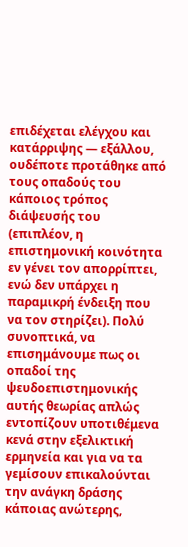επιδέχεται ελέγχου και κατάρριψης — εξάλλου, ουδέποτε προτάθηκε από τους οπαδούς του κάποιος τρόπος διάψευσής του (επιπλέον, η επιστημονική κοινότητα εν γένει τον απορρίπτει, ενώ δεν υπάρχει η παραμικρή ένδειξη που να τον στηρίζει). Πολύ συνοπτικά, να επισημάνουμε πως οι οπαδοί της ψευδοεπιστημονικής αυτής θεωρίας απλώς εντοπίζουν υποτιθέμενα κενά στην εξελικτική ερμηνεία και για να τα γεμίσουν επικαλούνται την ανάγκη δράσης κάποιας ανώτερης,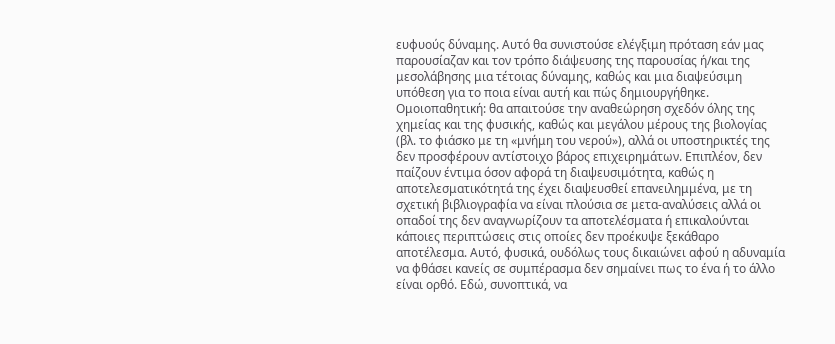ευφυούς δύναμης. Αυτό θα συνιστούσε ελέγξιμη πρόταση εάν μας παρουσίαζαν και τον τρόπο διάψευσης της παρουσίας ή/και της μεσολάβησης μια τέτοιας δύναμης, καθώς και μια διαψεύσιμη υπόθεση για το ποια είναι αυτή και πώς δημιουργήθηκε.
Ομοιοπαθητική: θα απαιτούσε την αναθεώρηση σχεδόν όλης της χημείας και της φυσικής, καθώς και μεγάλου μέρους της βιολογίας (βλ. το φιάσκο με τη «μνήμη του νερού»), αλλά οι υποστηρικτές της δεν προσφέρουν αντίστοιχο βάρος επιχειρημάτων. Επιπλέον, δεν παίζουν έντιμα όσον αφορά τη διαψευσιμότητα, καθώς η αποτελεσματικότητά της έχει διαψευσθεί επανειλημμένα, με τη σχετική βιβλιογραφία να είναι πλούσια σε μετα-αναλύσεις αλλά οι οπαδοί της δεν αναγνωρίζουν τα αποτελέσματα ή επικαλούνται κάποιες περιπτώσεις στις οποίες δεν προέκυψε ξεκάθαρο αποτέλεσμα. Αυτό, φυσικά, ουδόλως τους δικαιώνει αφού η αδυναμία να φθάσει κανείς σε συμπέρασμα δεν σημαίνει πως το ένα ή το άλλο είναι ορθό. Εδώ, συνοπτικά, να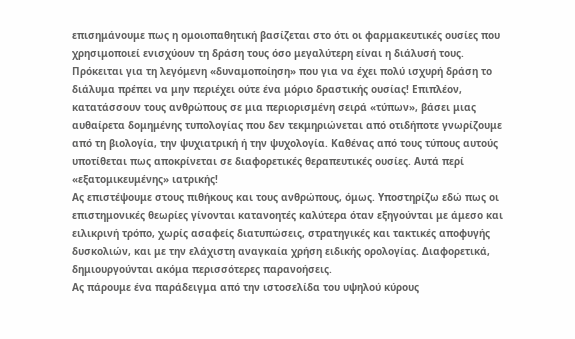επισημάνουμε πως η ομοιοπαθητική βασίζεται στο ότι οι φαρμακευτικές ουσίες που χρησιμοποιεί ενισχύουν τη δράση τους όσο μεγαλύτερη είναι η διάλυσή τους. Πρόκειται για τη λεγόμενη «δυναμοποίηση» που για να έχει πολύ ισχυρή δράση το διάλυμα πρέπει να μην περιέχει ούτε ένα μόριο δραστικής ουσίας! Επιπλέον, κατατάσσουν τους ανθρώπους σε μια περιορισμένη σειρά «τύπων», βάσει μιας αυθαίρετα δομημένης τυπολογίας που δεν τεκμηριώνεται από οτιδήποτε γνωρίζουμε από τη βιολογία, την ψυχιατρική ή την ψυχολογία. Καθένας από τους τύπους αυτούς υποτίθεται πως αποκρίνεται σε διαφορετικές θεραπευτικές ουσίες. Αυτά περί «εξατομικευμένης» ιατρικής!
Ας επιστέψουμε στους πιθήκους και τους ανθρώπους, όμως. Υποστηρίζω εδώ πως οι επιστημονικές θεωρίες γίνονται κατανοητές καλύτερα όταν εξηγούνται με άμεσο και ειλικρινή τρόπο, χωρίς ασαφείς διατυπώσεις, στρατηγικές και τακτικές αποφυγής δυσκολιών, και με την ελάχιστη αναγκαία χρήση ειδικής ορολογίας. Διαφορετικά, δημιουργούνται ακόμα περισσότερες παρανοήσεις.
Ας πάρουμε ένα παράδειγμα από την ιστοσελίδα του υψηλού κύρους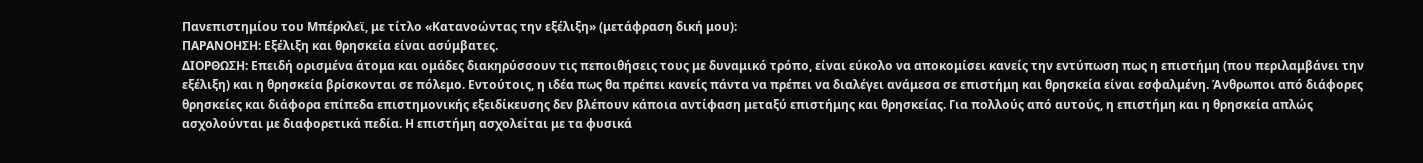Πανεπιστημίου του Μπέρκλεϊ, με τίτλο «Κατανοώντας την εξέλιξη» (μετάφραση δική μου):
ΠΑΡΑΝΟΗΣΗ: Εξέλιξη και θρησκεία είναι ασύμβατες.
ΔΙΟΡΘΩΣΗ: Επειδή ορισμένα άτομα και ομάδες διακηρύσσουν τις πεποιθήσεις τους με δυναμικό τρόπο, είναι εύκολο να αποκομίσει κανείς την εντύπωση πως η επιστήμη (που περιλαμβάνει την εξέλιξη) και η θρησκεία βρίσκονται σε πόλεμο. Εντούτοις, η ιδέα πως θα πρέπει κανείς πάντα να πρέπει να διαλέγει ανάμεσα σε επιστήμη και θρησκεία είναι εσφαλμένη. Άνθρωποι από διάφορες θρησκείες και διάφορα επίπεδα επιστημονικής εξειδίκευσης δεν βλέπουν κάποια αντίφαση μεταξύ επιστήμης και θρησκείας. Για πολλούς από αυτούς, η επιστήμη και η θρησκεία απλώς ασχολούνται με διαφορετικά πεδία. Η επιστήμη ασχολείται με τα φυσικά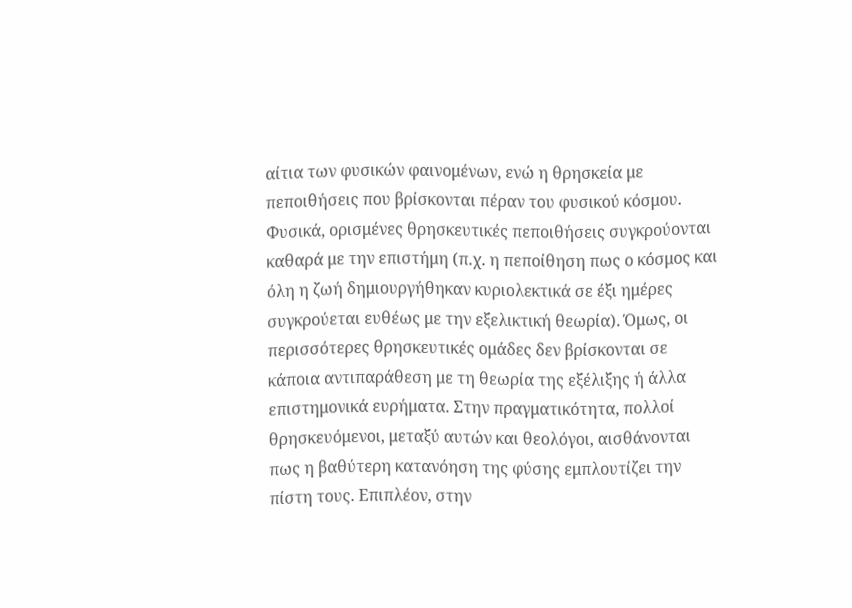αίτια των φυσικών φαινομένων, ενώ η θρησκεία με πεποιθήσεις που βρίσκονται πέραν του φυσικού κόσμου. Φυσικά, ορισμένες θρησκευτικές πεποιθήσεις συγκρούονται καθαρά με την επιστήμη (π.χ. η πεποίθηση πως ο κόσμος και όλη η ζωή δημιουργήθηκαν κυριολεκτικά σε έξι ημέρες συγκρούεται ευθέως με την εξελικτική θεωρία). Όμως, οι περισσότερες θρησκευτικές ομάδες δεν βρίσκονται σε κάποια αντιπαράθεση με τη θεωρία της εξέλιξης ή άλλα επιστημονικά ευρήματα. Στην πραγματικότητα, πολλοί θρησκευόμενοι, μεταξύ αυτών και θεολόγοι, αισθάνονται πως η βαθύτερη κατανόηση της φύσης εμπλουτίζει την πίστη τους. Επιπλέον, στην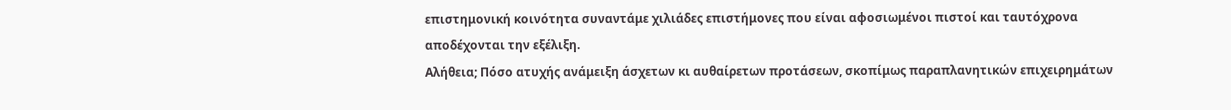επιστημονική κοινότητα συναντάμε χιλιάδες επιστήμονες που είναι αφοσιωμένοι πιστοί και ταυτόχρονα αποδέχονται την εξέλιξη.
Αλήθεια; Πόσο ατυχής ανάμειξη άσχετων κι αυθαίρετων προτάσεων, σκοπίμως παραπλανητικών επιχειρημάτων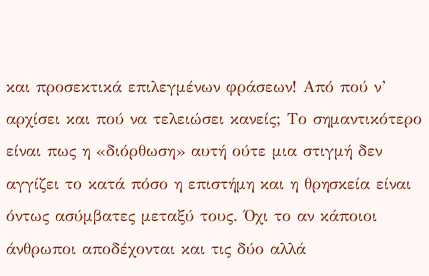και προσεκτικά επιλεγμένων φράσεων! Από πού ν’ αρχίσει και πού να τελειώσει κανείς; Το σημαντικότερο είναι πως η «διόρθωση» αυτή ούτε μια στιγμή δεν αγγίζει το κατά πόσο η επιστήμη και η θρησκεία είναι όντως ασύμβατες μεταξύ τους. Όχι το αν κάποιοι άνθρωποι αποδέχονται και τις δύο αλλά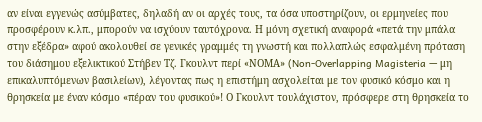αν είναι εγγενώς ασύμβατες, δηλαδή αν οι αρχές τους, τα όσα υποστηρίζουν, οι ερμηνείες που προσφέρουν κ.λπ., μπορούν να ισχύουν ταυτόχρονα. Η μόνη σχετική αναφορά «πετά την μπάλα στην εξέδρα» αφού ακολουθεί σε γενικές γραμμές τη γνωστή και πολλαπλώς εσφαλμένη πρόταση του διάσημου εξελικτικού Στήβεν Τζ. Γκουλντ περί «ΝΟΜΑ» (Non-Overlapping Magisteria — μη επικαλυπτόμενων βασιλείων), λέγοντας πως η επιστήμη ασχολείται με τον φυσικό κόσμο και η θρησκεία με έναν κόσμο «πέραν του φυσικού»! Ο Γκουλντ τουλάχιστον, πρόσφερε στη θρησκεία το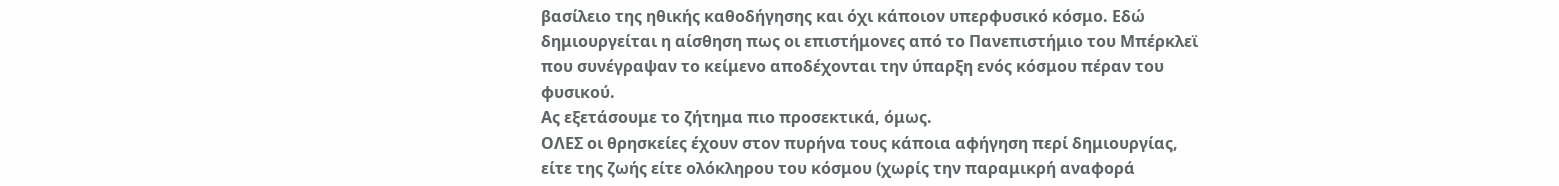βασίλειο της ηθικής καθοδήγησης και όχι κάποιον υπερφυσικό κόσμο. Εδώ δημιουργείται η αίσθηση πως οι επιστήμονες από το Πανεπιστήμιο του Μπέρκλεϊ που συνέγραψαν το κείμενο αποδέχονται την ύπαρξη ενός κόσμου πέραν του φυσικού.
Ας εξετάσουμε το ζήτημα πιο προσεκτικά, όμως.
ΟΛΕΣ οι θρησκείες έχουν στον πυρήνα τους κάποια αφήγηση περί δημιουργίας, είτε της ζωής είτε ολόκληρου του κόσμου (χωρίς την παραμικρή αναφορά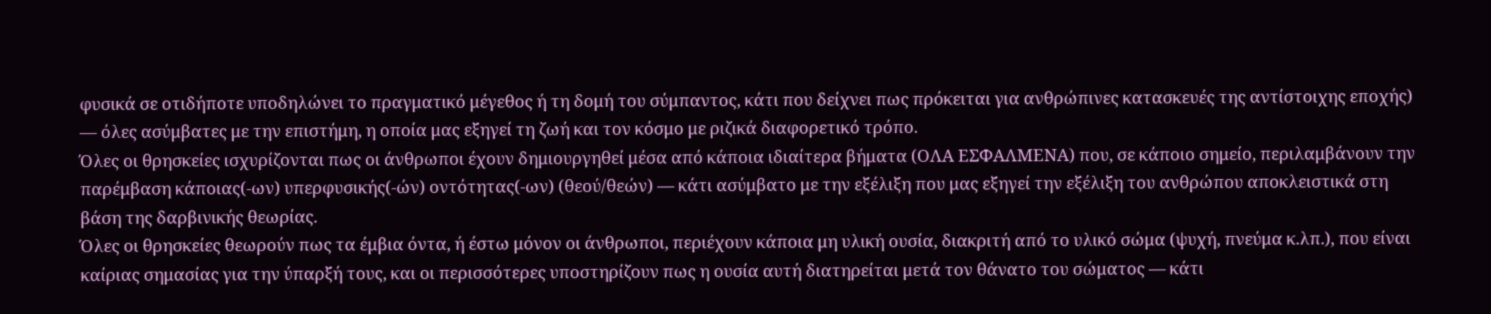φυσικά σε οτιδήποτε υποδηλώνει το πραγματικό μέγεθος ή τη δομή του σύμπαντος, κάτι που δείχνει πως πρόκειται για ανθρώπινες κατασκευές της αντίστοιχης εποχής) — όλες ασύμβατες με την επιστήμη, η οποία μας εξηγεί τη ζωή και τον κόσμο με ριζικά διαφορετικό τρόπο.
Όλες οι θρησκείες ισχυρίζονται πως οι άνθρωποι έχουν δημιουργηθεί μέσα από κάποια ιδιαίτερα βήματα (ΟΛΑ ΕΣΦΑΛΜΕΝΑ) που, σε κάποιο σημείο, περιλαμβάνουν την παρέμβαση κάποιας(-ων) υπερφυσικής(-ών) οντότητας(-ων) (θεού/θεών) — κάτι ασύμβατο με την εξέλιξη που μας εξηγεί την εξέλιξη του ανθρώπου αποκλειστικά στη βάση της δαρβινικής θεωρίας.
Όλες οι θρησκείες θεωρούν πως τα έμβια όντα, ή έστω μόνον οι άνθρωποι, περιέχουν κάποια μη υλική ουσία, διακριτή από το υλικό σώμα (ψυχή, πνεύμα κ.λπ.), που είναι καίριας σημασίας για την ύπαρξή τους, και οι περισσότερες υποστηρίζουν πως η ουσία αυτή διατηρείται μετά τον θάνατο του σώματος — κάτι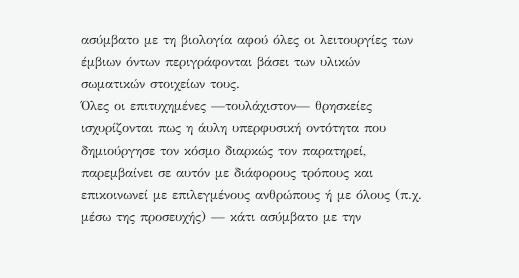ασύμβατο με τη βιολογία αφού όλες οι λειτουργίες των έμβιων όντων περιγράφονται βάσει των υλικών σωματικών στοιχείων τους.
Όλες οι επιτυχημένες —τουλάχιστον— θρησκείες ισχυρίζονται πως η άυλη υπερφυσική οντότητα που δημιούργησε τον κόσμο διαρκώς τον παρατηρεί, παρεμβαίνει σε αυτόν με διάφορους τρόπους και επικοινωνεί με επιλεγμένους ανθρώπους ή με όλους (π.χ. μέσω της προσευχής) — κάτι ασύμβατο με την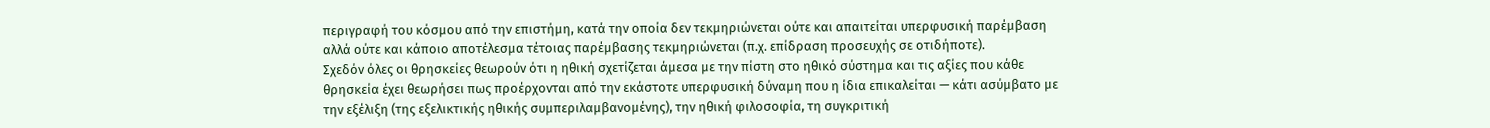περιγραφή του κόσμου από την επιστήμη, κατά την οποία δεν τεκμηριώνεται ούτε και απαιτείται υπερφυσική παρέμβαση αλλά ούτε και κάποιο αποτέλεσμα τέτοιας παρέμβασης τεκμηριώνεται (π.χ. επίδραση προσευχής σε οτιδήποτε).
Σχεδόν όλες οι θρησκείες θεωρούν ότι η ηθική σχετίζεται άμεσα με την πίστη στο ηθικό σύστημα και τις αξίες που κάθε θρησκεία έχει θεωρήσει πως προέρχονται από την εκάστοτε υπερφυσική δύναμη που η ίδια επικαλείται — κάτι ασύμβατο με την εξέλιξη (της εξελικτικής ηθικής συμπεριλαμβανομένης), την ηθική φιλοσοφία, τη συγκριτική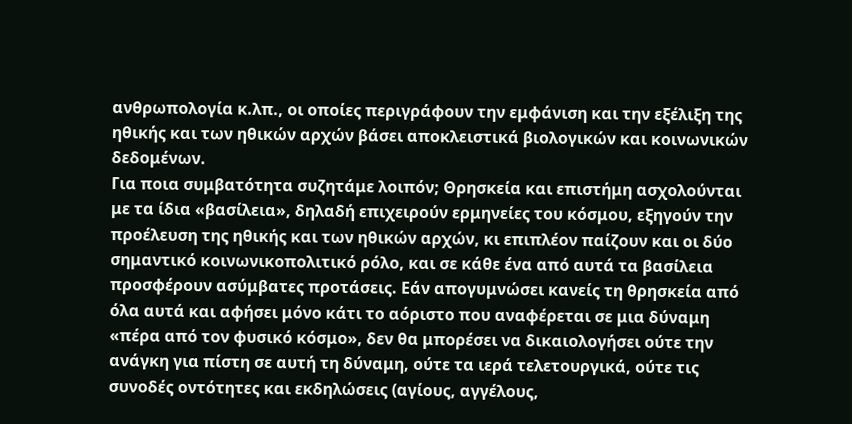ανθρωπολογία κ.λπ., οι οποίες περιγράφουν την εμφάνιση και την εξέλιξη της ηθικής και των ηθικών αρχών βάσει αποκλειστικά βιολογικών και κοινωνικών δεδομένων.
Για ποια συμβατότητα συζητάμε λοιπόν; Θρησκεία και επιστήμη ασχολούνται με τα ίδια «βασίλεια», δηλαδή επιχειρούν ερμηνείες του κόσμου, εξηγούν την προέλευση της ηθικής και των ηθικών αρχών, κι επιπλέον παίζουν και οι δύο σημαντικό κοινωνικοπολιτικό ρόλο, και σε κάθε ένα από αυτά τα βασίλεια προσφέρουν ασύμβατες προτάσεις. Εάν απογυμνώσει κανείς τη θρησκεία από όλα αυτά και αφήσει μόνο κάτι το αόριστο που αναφέρεται σε μια δύναμη «πέρα από τον φυσικό κόσμο», δεν θα μπορέσει να δικαιολογήσει ούτε την ανάγκη για πίστη σε αυτή τη δύναμη, ούτε τα ιερά τελετουργικά, ούτε τις συνοδές οντότητες και εκδηλώσεις (αγίους, αγγέλους,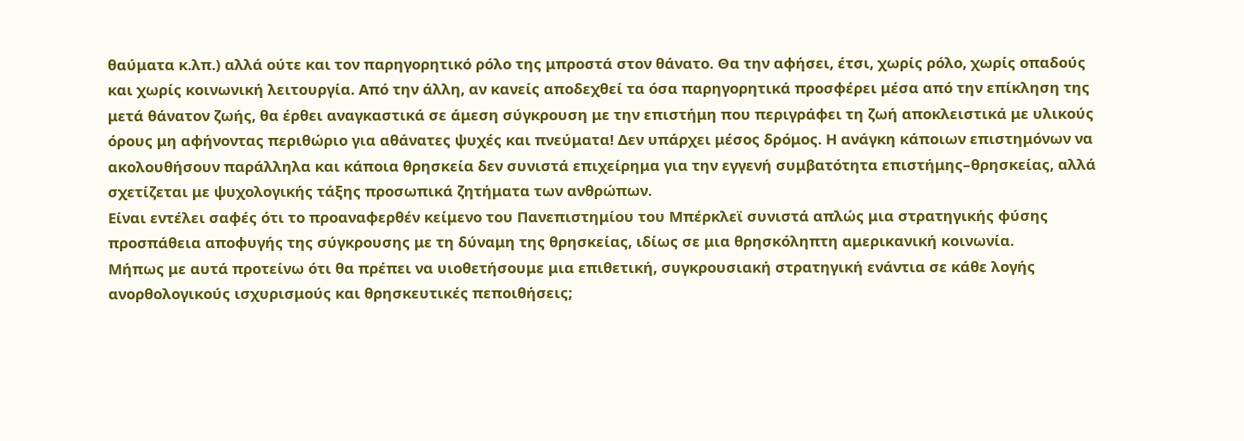θαύματα κ.λπ.) αλλά ούτε και τον παρηγορητικό ρόλο της μπροστά στον θάνατο. Θα την αφήσει, έτσι, χωρίς ρόλο, χωρίς οπαδούς και χωρίς κοινωνική λειτουργία. Από την άλλη, αν κανείς αποδεχθεί τα όσα παρηγορητικά προσφέρει μέσα από την επίκληση της μετά θάνατον ζωής, θα έρθει αναγκαστικά σε άμεση σύγκρουση με την επιστήμη που περιγράφει τη ζωή αποκλειστικά με υλικούς όρους μη αφήνοντας περιθώριο για αθάνατες ψυχές και πνεύματα! Δεν υπάρχει μέσος δρόμος. Η ανάγκη κάποιων επιστημόνων να ακολουθήσουν παράλληλα και κάποια θρησκεία δεν συνιστά επιχείρημα για την εγγενή συμβατότητα επιστήμης–θρησκείας, αλλά σχετίζεται με ψυχολογικής τάξης προσωπικά ζητήματα των ανθρώπων.
Είναι εντέλει σαφές ότι το προαναφερθέν κείμενο του Πανεπιστημίου του Μπέρκλεϊ συνιστά απλώς μια στρατηγικής φύσης προσπάθεια αποφυγής της σύγκρουσης με τη δύναμη της θρησκείας, ιδίως σε μια θρησκόληπτη αμερικανική κοινωνία.
Μήπως με αυτά προτείνω ότι θα πρέπει να υιοθετήσουμε μια επιθετική, συγκρουσιακή στρατηγική ενάντια σε κάθε λογής ανορθολογικούς ισχυρισμούς και θρησκευτικές πεποιθήσεις;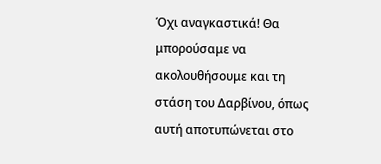Όχι αναγκαστικά! Θα μπορούσαμε να ακολουθήσουμε και τη στάση του Δαρβίνου, όπως αυτή αποτυπώνεται στο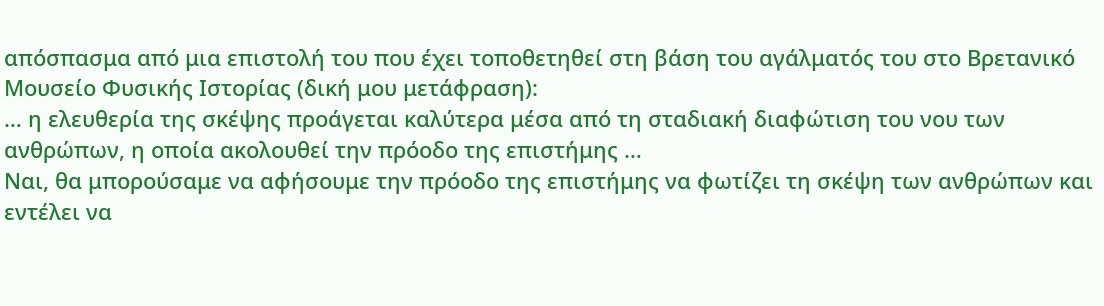απόσπασμα από μια επιστολή του που έχει τοποθετηθεί στη βάση του αγάλματός του στο Βρετανικό Μουσείο Φυσικής Ιστορίας (δική μου μετάφραση):
… η ελευθερία της σκέψης προάγεται καλύτερα μέσα από τη σταδιακή διαφώτιση του νου των ανθρώπων, η οποία ακολουθεί την πρόοδο της επιστήμης …
Ναι, θα μπορούσαμε να αφήσουμε την πρόοδο της επιστήμης να φωτίζει τη σκέψη των ανθρώπων και εντέλει να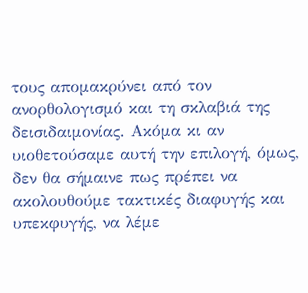τους απομακρύνει από τον ανορθολογισμό και τη σκλαβιά της δεισιδαιμονίας. Ακόμα κι αν υιοθετούσαμε αυτή την επιλογή, όμως, δεν θα σήμαινε πως πρέπει να ακολουθούμε τακτικές διαφυγής και υπεκφυγής, να λέμε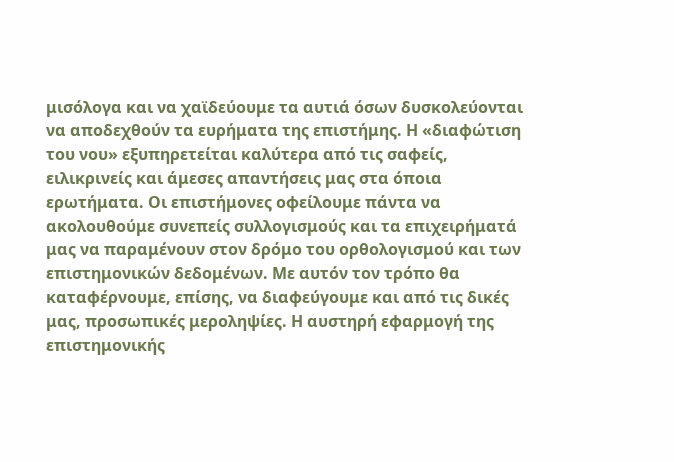μισόλογα και να χαϊδεύουμε τα αυτιά όσων δυσκολεύονται να αποδεχθούν τα ευρήματα της επιστήμης. Η «διαφώτιση του νου» εξυπηρετείται καλύτερα από τις σαφείς, ειλικρινείς και άμεσες απαντήσεις μας στα όποια ερωτήματα. Οι επιστήμονες οφείλουμε πάντα να ακολουθούμε συνεπείς συλλογισμούς και τα επιχειρήματά μας να παραμένουν στον δρόμο του ορθολογισμού και των επιστημονικών δεδομένων. Με αυτόν τον τρόπο θα καταφέρνουμε, επίσης, να διαφεύγουμε και από τις δικές μας, προσωπικές μεροληψίες. Η αυστηρή εφαρμογή της επιστημονικής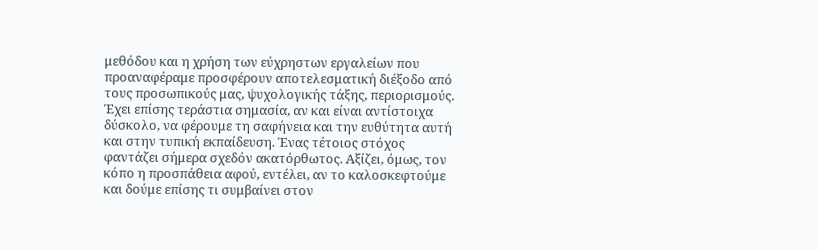μεθόδου και η χρήση των εύχρηστων εργαλείων που προαναφέραμε προσφέρουν αποτελεσματική διέξοδο από τους προσωπικούς μας, ψυχολογικής τάξης, περιορισμούς. Έχει επίσης τεράστια σημασία, αν και είναι αντίστοιχα δύσκολο, να φέρουμε τη σαφήνεια και την ευθύτητα αυτή και στην τυπική εκπαίδευση. Ένας τέτοιος στόχος φαντάζει σήμερα σχεδόν ακατόρθωτος. Αξίζει, όμως, τον κόπο η προσπάθεια αφού, εντέλει, αν το καλοσκεφτούμε και δούμε επίσης τι συμβαίνει στον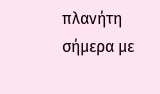πλανήτη σήμερα με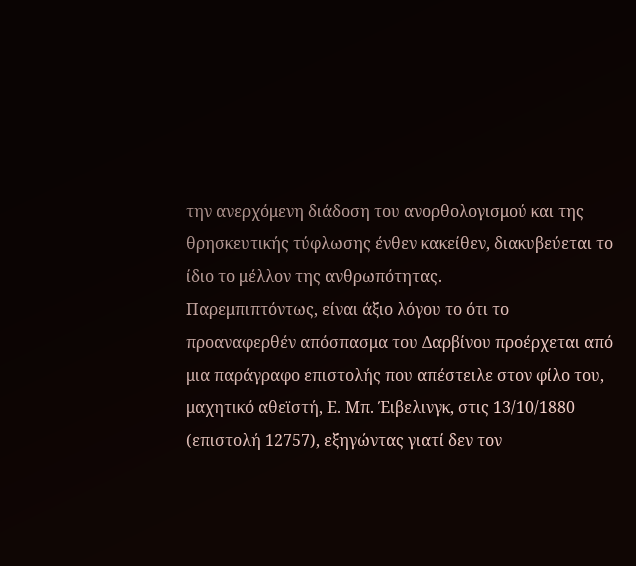την ανερχόμενη διάδοση του ανορθολογισμού και της θρησκευτικής τύφλωσης ένθεν κακείθεν, διακυβεύεται το ίδιο το μέλλον της ανθρωπότητας.
Παρεμπιπτόντως, είναι άξιο λόγου το ότι το προαναφερθέν απόσπασμα του Δαρβίνου προέρχεται από μια παράγραφο επιστολής που απέστειλε στον φίλο του, μαχητικό αθεϊστή, Ε. Μπ. Έιβελινγκ, στις 13/10/1880 (επιστολή 12757), εξηγώντας γιατί δεν τον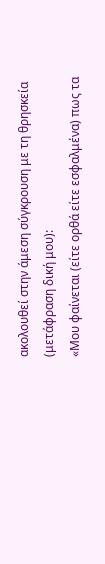ακολουθεί στην άμεση σύγκρουση με τη θρησκεία (μετάφραση δική μου):
«Μου φαίνεται (είτε ορθά είτε εσφαλμένα) πως τα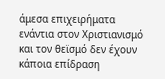άμεσα επιχειρήματα ενάντια στον Χριστιανισμό και τον θεϊσμό δεν έχουν κάποια επίδραση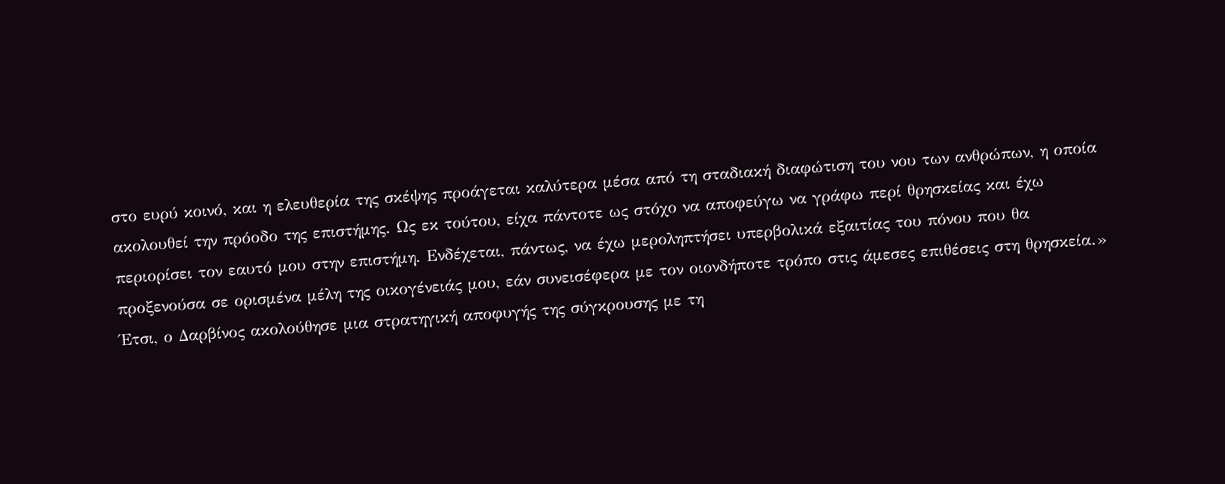στο ευρύ κοινό, και η ελευθερία της σκέψης προάγεται καλύτερα μέσα από τη σταδιακή διαφώτιση του νου των ανθρώπων, η οποία ακολουθεί την πρόοδο της επιστήμης. Ως εκ τούτου, είχα πάντοτε ως στόχο να αποφεύγω να γράφω περί θρησκείας και έχω περιορίσει τον εαυτό μου στην επιστήμη. Ενδέχεται, πάντως, να έχω μεροληπτήσει υπερβολικά εξαιτίας του πόνου που θα προξενούσα σε ορισμένα μέλη της οικογένειάς μου, εάν συνεισέφερα με τον οιονδήποτε τρόπο στις άμεσες επιθέσεις στη θρησκεία.»
Έτσι, ο Δαρβίνος ακολούθησε μια στρατηγική αποφυγής της σύγκρουσης με τη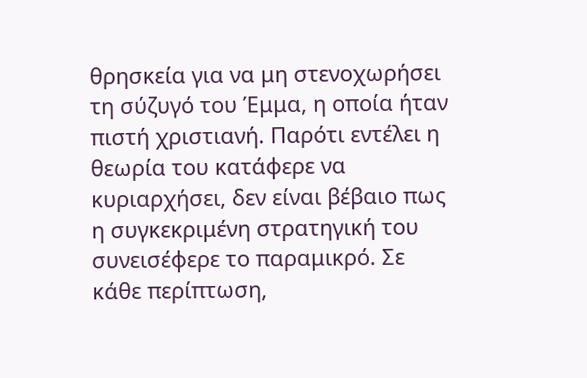θρησκεία για να μη στενοχωρήσει τη σύζυγό του Έμμα, η οποία ήταν πιστή χριστιανή. Παρότι εντέλει η θεωρία του κατάφερε να κυριαρχήσει, δεν είναι βέβαιο πως η συγκεκριμένη στρατηγική του συνεισέφερε το παραμικρό. Σε κάθε περίπτωση,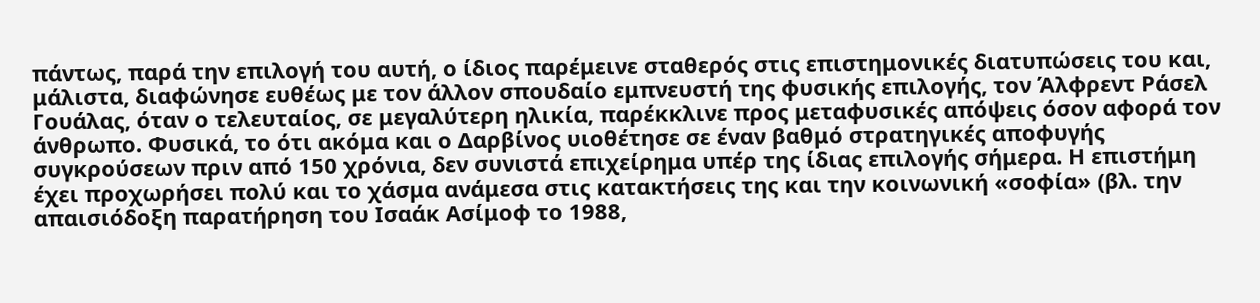πάντως, παρά την επιλογή του αυτή, ο ίδιος παρέμεινε σταθερός στις επιστημονικές διατυπώσεις του και, μάλιστα, διαφώνησε ευθέως με τον άλλον σπουδαίο εμπνευστή της φυσικής επιλογής, τον Άλφρεντ Ράσελ Γουάλας, όταν ο τελευταίος, σε μεγαλύτερη ηλικία, παρέκκλινε προς μεταφυσικές απόψεις όσον αφορά τον άνθρωπο. Φυσικά, το ότι ακόμα και ο Δαρβίνος υιοθέτησε σε έναν βαθμό στρατηγικές αποφυγής συγκρούσεων πριν από 150 χρόνια, δεν συνιστά επιχείρημα υπέρ της ίδιας επιλογής σήμερα. Η επιστήμη έχει προχωρήσει πολύ και το χάσμα ανάμεσα στις κατακτήσεις της και την κοινωνική «σοφία» (βλ. την απαισιόδοξη παρατήρηση του Ισαάκ Ασίμοφ το 1988,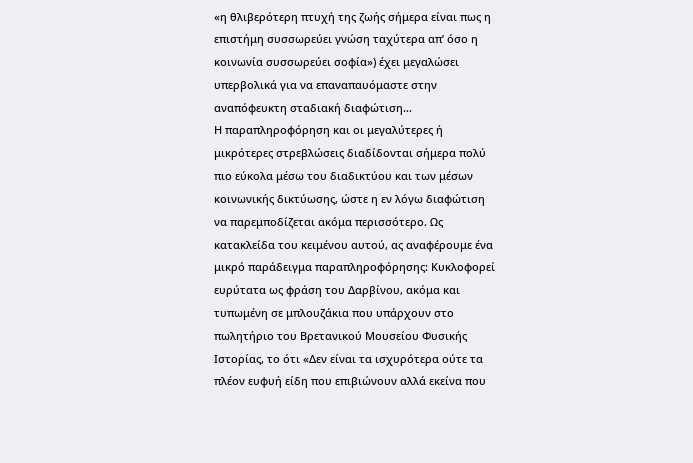«η θλιβερότερη πτυχή της ζωής σήμερα είναι πως η επιστήμη συσσωρεύει γνώση ταχύτερα απ’ όσο η κοινωνία συσσωρεύει σοφία») έχει μεγαλώσει υπερβολικά για να επαναπαυόμαστε στην αναπόφευκτη σταδιακή διαφώτιση…
Η παραπληροφόρηση και οι μεγαλύτερες ή μικρότερες στρεβλώσεις διαδίδονται σήμερα πολύ πιο εύκολα μέσω του διαδικτύου και των μέσων κοινωνικής δικτύωσης, ώστε η εν λόγω διαφώτιση να παρεμποδίζεται ακόμα περισσότερο. Ως κατακλείδα του κειμένου αυτού, ας αναφέρουμε ένα μικρό παράδειγμα παραπληροφόρησης: Κυκλοφορεί ευρύτατα ως φράση του Δαρβίνου, ακόμα και τυπωμένη σε μπλουζάκια που υπάρχουν στο πωλητήριο του Βρετανικού Μουσείου Φυσικής Ιστορίας, το ότι «Δεν είναι τα ισχυρότερα ούτε τα πλέον ευφυή είδη που επιβιώνουν αλλά εκείνα που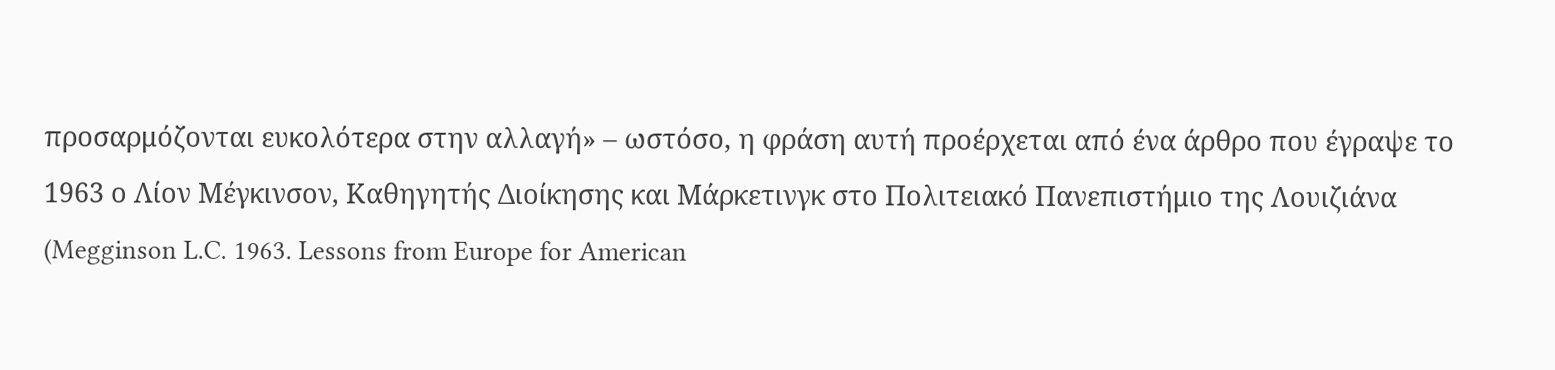προσαρμόζονται ευκολότερα στην αλλαγή» – ωστόσο, η φράση αυτή προέρχεται από ένα άρθρο που έγραψε το 1963 ο Λίον Μέγκινσον, Καθηγητής Διοίκησης και Μάρκετινγκ στο Πολιτειακό Πανεπιστήμιο της Λουιζιάνα (Megginson L.C. 1963. Lessons from Europe for American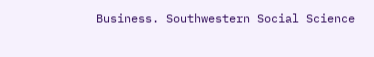Business. Southwestern Social Science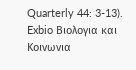Quarterly 44: 3-13).
Exbio Βιολογια και Κοινωνια